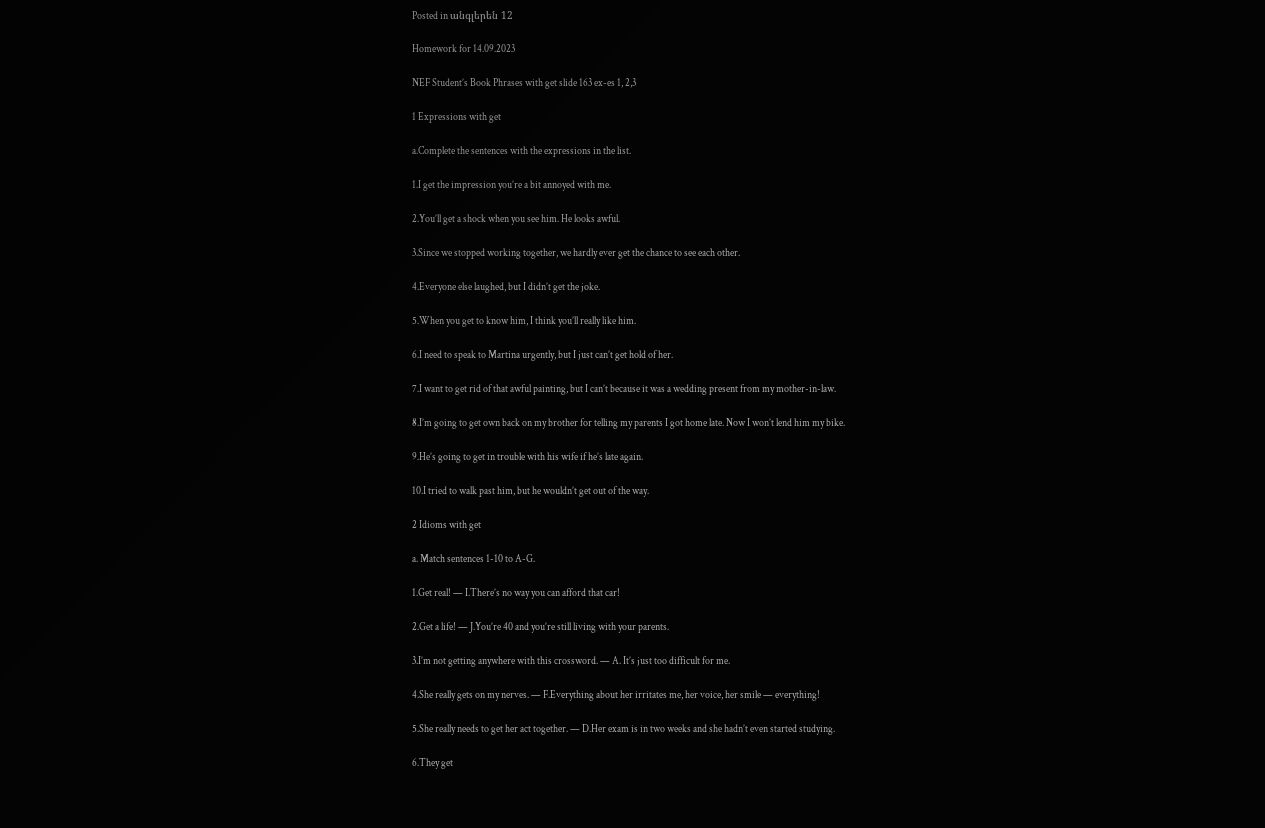Posted in անգլերեն 12

Homework for 14.09.2023

NEF Student’s Book Phrases with get slide 163 ex-es 1, 2,3

1 Expressions with get

a.Complete the sentences with the expressions in the list.

1.I get the impression you’re a bit annoyed with me.

2.You’ll get a shock when you see him. He looks awful.

3.Since we stopped working together, we hardly ever get the chance to see each other.

4.Everyone else laughed, but I didn’t get the joke.

5.When you get to know him, I think you’ll really like him.

6.I need to speak to Martina urgently, but I just can’t get hold of her.

7.I want to get rid of that awful painting, but I can’t because it was a wedding present from my mother-in-law.

8.I’m going to get own back on my brother for telling my parents I got home late. Now I won’t lend him my bike.

9.He’s going to get in trouble with his wife if he’s late again.

10.I tried to walk past him, but he wouldn’t get out of the way.

2 Idioms with get

a. Match sentences 1-10 to A-G.

1.Get real! — I.There’s no way you can afford that car!

2.Get a life! — J.You’re 40 and you’re still living with your parents.

3.I’m not getting anywhere with this crossword. — A. It’s just too difficult for me.

4.She really gets on my nerves. — F.Everything about her irritates me, her voice, her smile — everything!

5.She really needs to get her act together. — D.Her exam is in two weeks and she hadn’t even started studying.

6.They get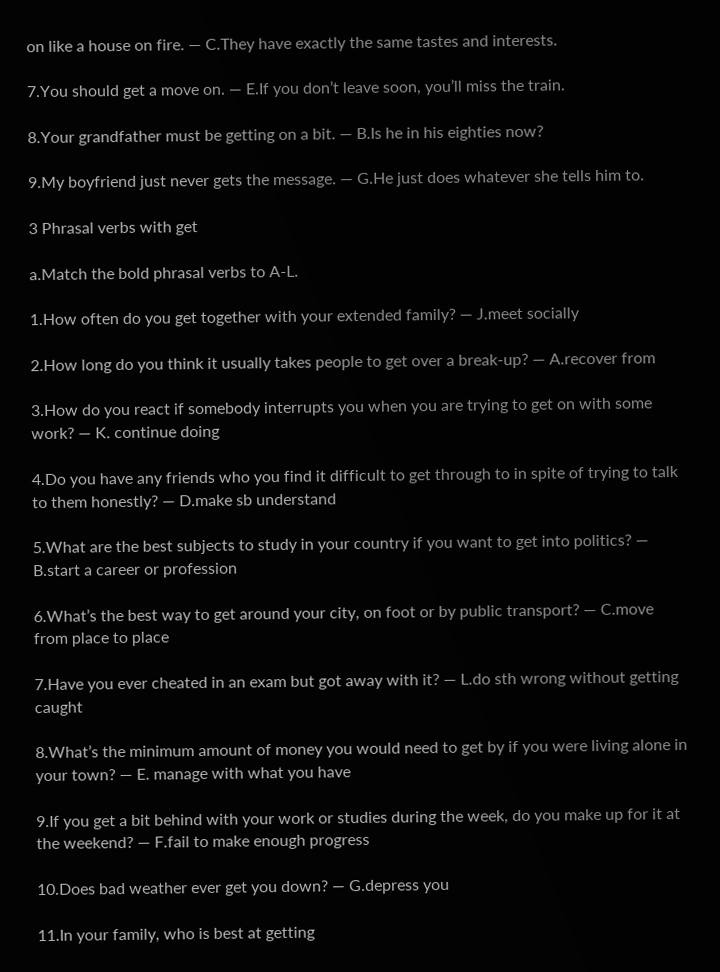on like a house on fire. — C.They have exactly the same tastes and interests.

7.You should get a move on. — E.If you don’t leave soon, you’ll miss the train.

8.Your grandfather must be getting on a bit. — B.Is he in his eighties now?

9.My boyfriend just never gets the message. — G.He just does whatever she tells him to.

3 Phrasal verbs with get

a.Match the bold phrasal verbs to A-L.

1.How often do you get together with your extended family? — J.meet socially

2.How long do you think it usually takes people to get over a break-up? — A.recover from

3.How do you react if somebody interrupts you when you are trying to get on with some work? — K. continue doing

4.Do you have any friends who you find it difficult to get through to in spite of trying to talk to them honestly? — D.make sb understand

5.What are the best subjects to study in your country if you want to get into politics? — B.start a career or profession

6.What’s the best way to get around your city, on foot or by public transport? — C.move from place to place

7.Have you ever cheated in an exam but got away with it? — L.do sth wrong without getting caught

8.What’s the minimum amount of money you would need to get by if you were living alone in your town? — E. manage with what you have

9.If you get a bit behind with your work or studies during the week, do you make up for it at the weekend? — F.fail to make enough progress

10.Does bad weather ever get you down? — G.depress you

11.In your family, who is best at getting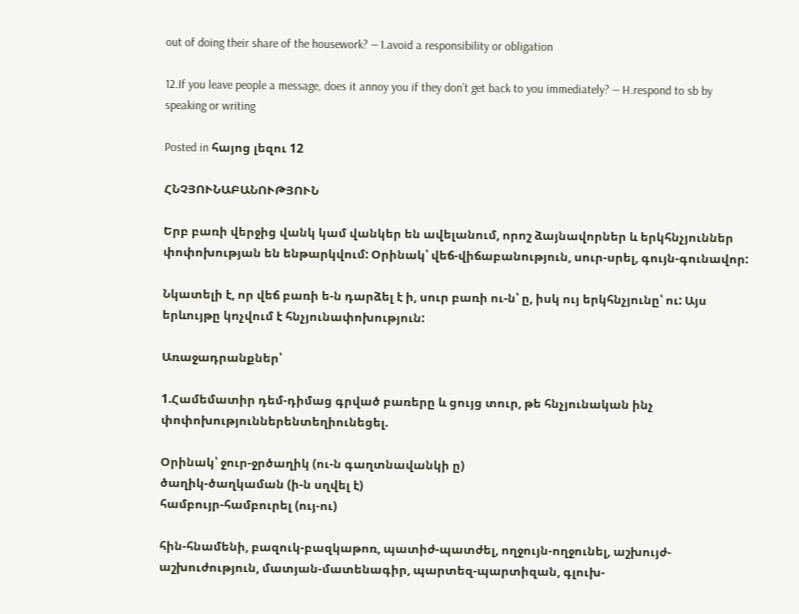out of doing their share of the housework? — I.avoid a responsibility or obligation

12.If you leave people a message, does it annoy you if they don’t get back to you immediately? — H.respond to sb by speaking or writing

Posted in հայոց լեզու 12

ՀՆՉՅՈՒՆԱԲԱՆՈՒԹՅՈՒՆ

Երբ բառի վերջից վանկ կամ վանկեր են ավելանում, որոշ ձայնավորներ և երկհնչյուններ փոփոխության են ենթարկվում: Օրինակ՝ վեճ-վիճաբանություն, սուր-սրել, գույն-գունավոր:

Նկատելի է, որ վեճ բառի ե-ն դարձել է ի, սուր բառի ու-ն՝ ը, իսկ ույ երկհնչյունը՝ ու: Այս երևույթը կոչվում է հնչյունափոխություն:

Առաջադրանքներ՝

1.Համեմատիր դեմ-դիմաց գրված բառերը և ցույց տուր, թե հնչյունական ինչ փոփոխություններենտեղիունեցել.

Օրինակ՝ ջուր-ջրծաղիկ (ու-ն գաղտնավանկի ը)
ծաղիկ-ծաղկաման (ի-ն սղվել է)
համբույր-համբուրել (ույ-ու)

հին-հնամենի, բազուկ-բազկաթոռ, պատիժ-պատժել, ողջույն-ողջունել, աշխույժ-աշխուժություն, մատյան-մատենագիր, պարտեզ-պարտիզան, գլուխ-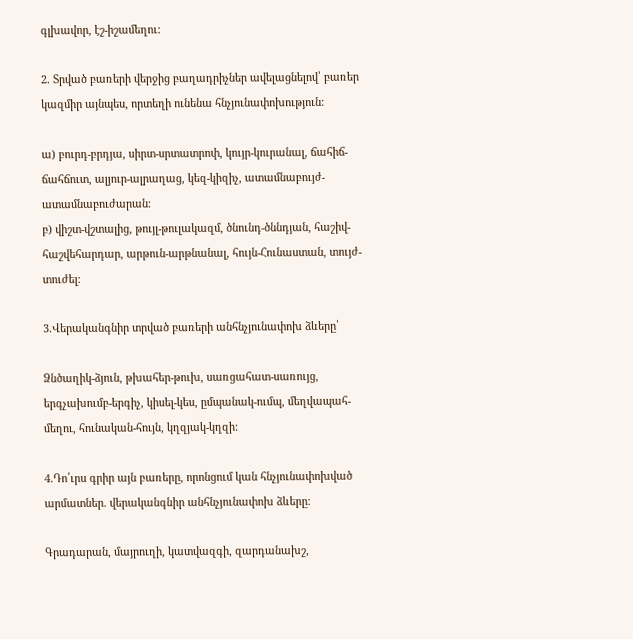գլխավոր, էշ-իշամեղու:

2. Տրված բառերի վերջից բաղադրիչներ ավելացնելով՝ բառեր կազմիր այնպես, որտեղի ունենա հնչյունափոխություն:

ա) բուրդ-բրդյա, սիրտ-սրտատրոփ, կույր-կուրանալ, ճահիճ-ճահճուտ, ալյուր-ալրաղաց, կեզ-կիզիչ, ատամնաբույժ-ատամնաբուժարան։
բ) վիշտ-վշտալից, թույլ-թուլակազմ, ծնունդ-ծննդյան, հաշիվ-հաշվեհարդար, արթուն-արթնանալ, հույն-Հունաստան, տույժ-տուժել։

3.Վերականգնիր տրված բառերի անհնչյունափոխ ձևերը՝

Ձնծաղիկ-ձյուն, թխահեր-թուխ, սառցահատ-սառույց, երգչախումբ-երգիչ, կիսել-կես, ըմպանակ-ումպ, մեղվապահ-մեղու, հունական-հույն, կղզյակ-կղզի:

4.Դո՛ւրս գրիր այն բառերը, որոնցում կան հնչյունափոխված արմատներ. վերականգնիր անհնչյունափոխ ձևերը։

Գրադարան, մայրուղի, կատվազգի, զարդանախշ,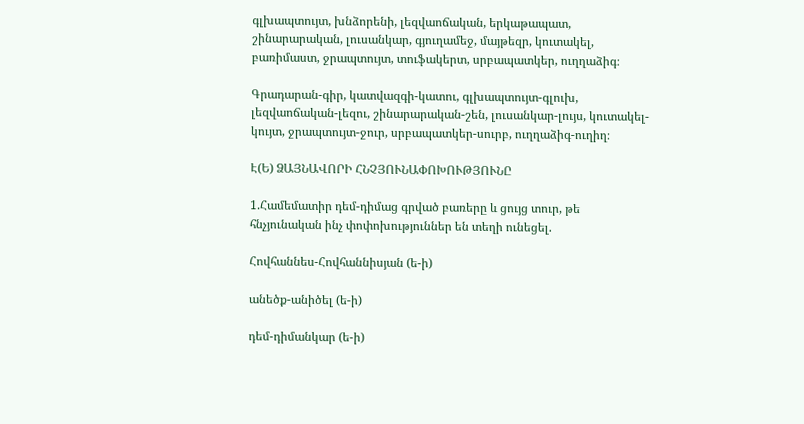գլխապտույտ, խնձորենի, լեզվաոճական, երկաթապատ, շինարարական, լուսանկար, գյուղամեջ, մայթեզր, կուտակել, բառիմաստ, ջրապտույտ, տուֆակերտ, սրբապատկեր, ուղղաձիգ։

Գրադարան-գիր, կատվազգի-կատու, գլխապտույտ-գլուխ, լեզվաոճական-լեզու, շինարարական-շեն, լուսանկար-լույս, կուտակել-կույտ, ջրապտույտ-ջուր, սրբապատկեր-սուրբ, ուղղաձիգ-ուղիղ։

Է(Ե) ՁԱՅՆԱՎՈՐԻ ՀՆՉՅՈՒՆԱՓՈԽՈՒԹՅՈՒՆԸ

1.Համեմատիր դեմ-դիմաց գրված բառերը և ցույց տուր, թե հնչյունական ինչ փոփոխություններ են տեղի ունեցել.

Հովհաննես-Հովհաննիսյան (ե-ի)

անեծք-անիծել (ե-ի)

դեմ-դիմանկար (ե-ի)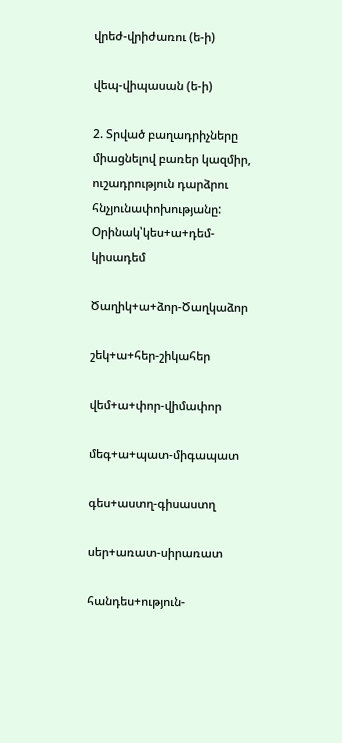վրեժ-վրիժառու (ե-ի)

վեպ-վիպասան (ե-ի)

2. Տրված բաղադրիչները միացնելով բառեր կազմիր, ուշադրություն դարձրու հնչյունափոխությանը: Օրինակ՝կես+ա+դեմ-կիսադեմ

Ծաղիկ+ա+ձոր-Ծաղկաձոր

շեկ+ա+հեր-շիկահեր

վեմ+ա+փոր-վիմափոր

մեգ+ա+պատ-միգապատ

գես+աստղ-գիսաստղ

սեր+առատ-սիրառատ

հանդես+ություն-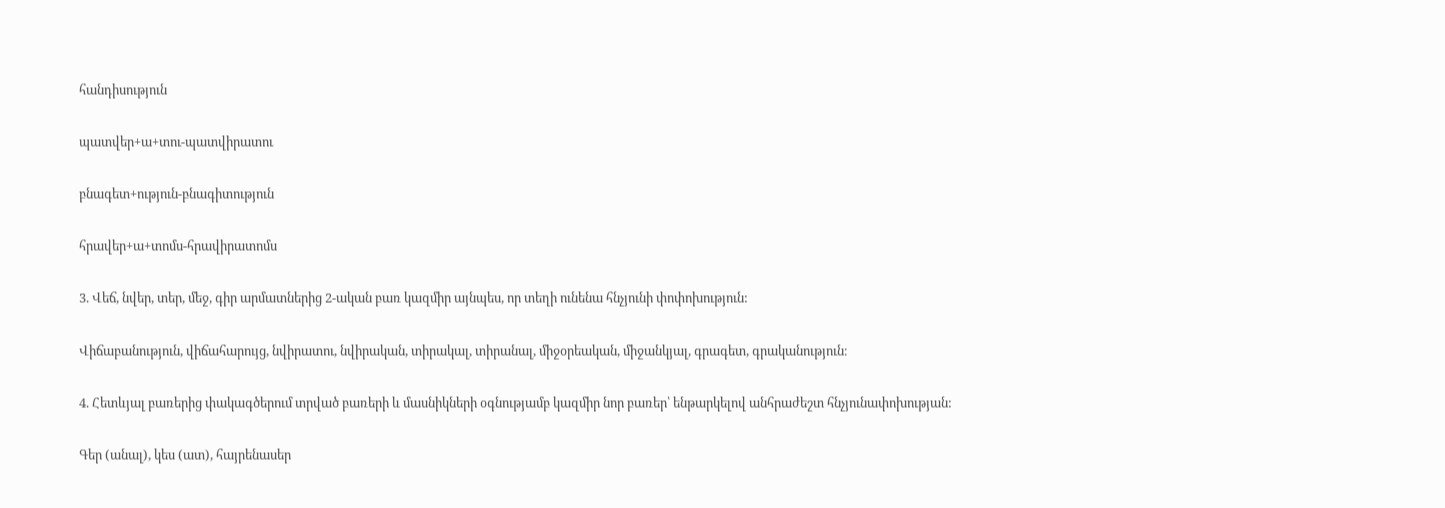հանդիսություն

պատվեր+ա+տու-պատվիրատու

բնագետ+ություն-բնագիտություն

հրավեր+ա+տոմս-հրավիրատոմս

3. Վեճ, նվեր, տեր, մեջ, գիր արմատներից 2-ական բառ կազմիր այնպես, որ տեղի ունենա հնչյունի փոփոխություն:

Վիճաբանություն, վիճահարույց, նվիրատու, նվիրական, տիրակալ, տիրանալ, միջօրեական, միջանկյալ, գրագետ, գրականություն։

4. Հետևյալ բառերից փակագծերում տրված բառերի և մասնիկների օգնությամբ կազմիր նոր բառեր՝ ենթարկելով անհրաժեշտ հնչյունափոխության:

Գեր (անալ), կես (ատ), հայրենասեր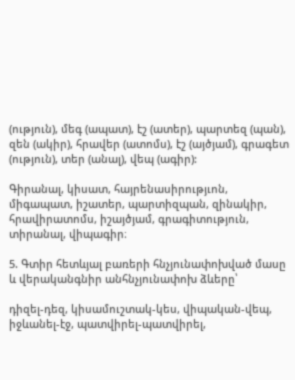(ություն), մեգ (ապատ), էշ (ատեր), պարտեզ (պան), զեն (ակիր), հրավեր (ատոմս), էշ (այծյամ), գրագետ (ություն), տեր (անալ), վեպ (ագիր):

Գիրանալ, կիսատ, հայրենասիրությւոն, միգապատ, իշատեր, պարտիզպան, զինակիր, հրավիրատոմս, իշայծյամ, գրագիտություն, տիրանալ, վիպագիր։

5. Գտիր հետևյալ բառերի հնչյունափոխված մասը և վերականգնիր անհնչյունափոխ ձևերը՝

դիզել-դեզ, կիսամուշտակ-կես, վիպական-վեպ, իջևանել-էջ, պատվիրել-պատվիրել,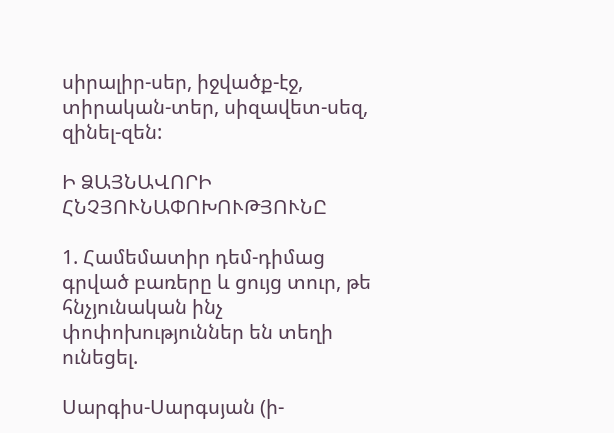սիրալիր-սեր, իջվածք-էջ, տիրական-տեր, սիզավետ-սեզ, զինել-զեն:

Ի ՁԱՅՆԱՎՈՐԻ ՀՆՉՅՈՒՆԱՓՈԽՈՒԹՅՈՒՆԸ

1. Համեմատիր դեմ-դիմաց գրված բառերը և ցույց տուր, թե հնչյունական ինչ փոփոխություններ են տեղի ունեցել.

Սարգիս-Սարգսյան (ի-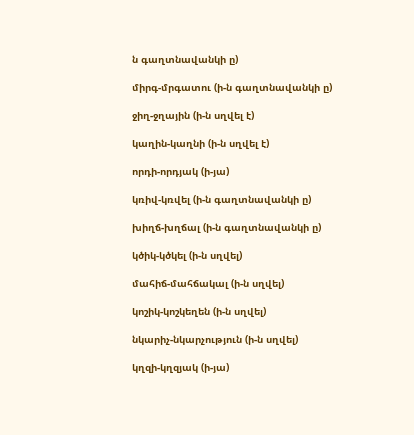ն գաղտնավանկի ը)

միրգ-մրգատու (ի-ն գաղտնավանկի ը)

ջիղ-ջղային (ի-ն սղվել է)

կաղին-կաղնի (ի-ն սղվել է)

որդի-որդյակ (ի-յա)

կռիվ-կռվել (ի-ն գաղտնավանկի ը)

խիղճ-խղճալ (ի-ն գաղտնավանկի ը)

կծիկ-կծկել (ի-ն սղվել)

մահիճ-մահճակալ (ի-ն սղվել)

կոշիկ-կոշկեղեն (ի-ն սղվել)

նկարիչ-նկարչություն (ի-ն սղվել)

կղզի-կղզյակ (ի-յա)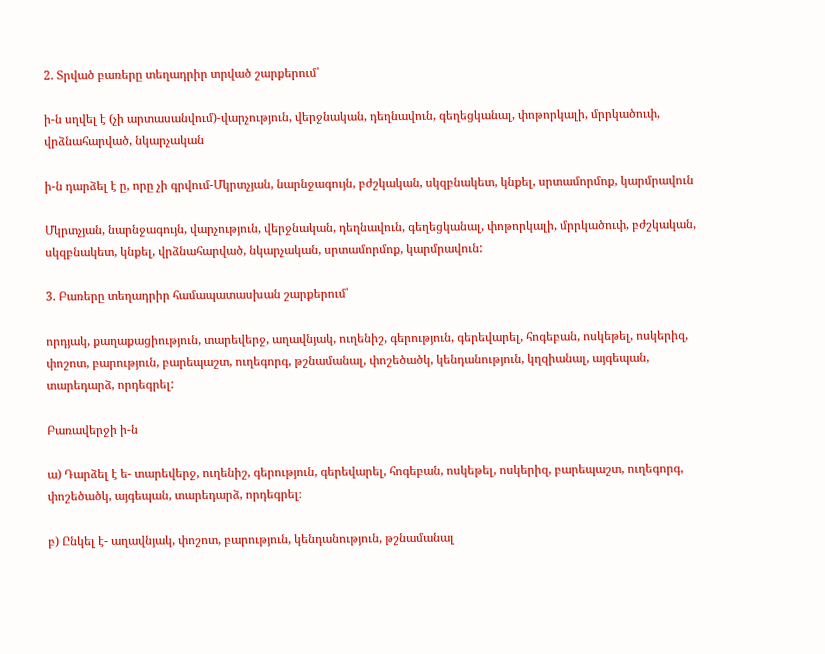2. Տրված բառերը տեղադրիր տրված շարքերում՝

ի-ն սղվել է (չի արտասանվում)-վարչություն, վերջնական, դեղնավուն, գեղեցկանալ, փոթորկալի, մրրկածուփ, վրձնահարված, նկարչական

ի-ն դարձել է ը, որը չի գրվում-Մկրտչյան, նարնջագույն, բժշկական, սկզբնակետ, կնքել, սրտամորմոք, կարմրավուն

Մկրտչյան, նարնջագույն, վարչություն, վերջնական, դեղնավուն, գեղեցկանալ, փոթորկալի, մրրկածուփ, բժշկական, սկզբնակետ, կնքել, վրձնահարված, նկարչական, սրտամորմոք, կարմրավուն:

3. Բառերը տեղադրիր համապատասխան շարքերում՝

որդյակ, քաղաքացիություն, տարեվերջ, աղավնյակ, ուղենիշ, գերություն, գերեվարել, հոգեբան, ոսկեթել, ոսկերիզ, փոշոտ, բարություն, բարեպաշտ, ուղեգորգ, թշնամանալ, փոշեծածկ, կենդանություն, կղզիանալ, այգեպան, տարեդարձ, որդեգրել:

Բառավերջի ի-ն

ա) Դարձել է ե- տարեվերջ, ուղենիշ, գերություն, գերեվարել, հոգեբան, ոսկեթել, ոսկերիզ, բարեպաշտ, ուղեգորգ, փոշեծածկ, այգեպան, տարեդարձ, որդեգրել։

բ) Ընկել է- աղավնյակ, փոշոտ, բարություն, կենդանություն, թշնամանալ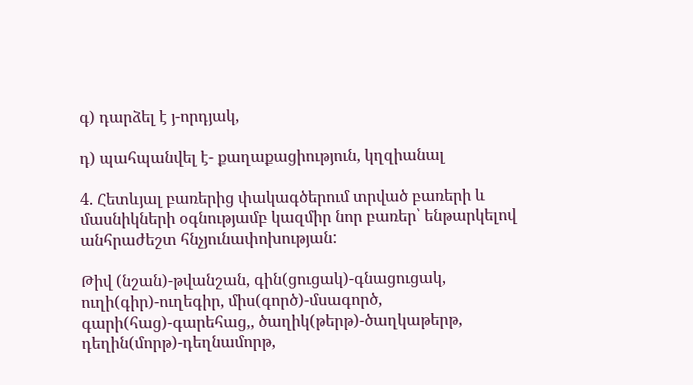գ) դարձել է յ-որդյակ,

դ) պահպանվել է- քաղաքացիություն, կղզիանալ

4. Հետևյալ բառերից փակագծերում տրված բառերի և մասնիկների օգնությամբ կազմիր նոր բառեր՝ ենթարկելով անհրաժեշտ հնչյունափոխության:

Թիվ (նշան)-թվանշան, գին(ցուցակ)-գնացուցակ, ուղի(գիր)-ուղեգիր, միս(գործ)-մսագործ, գարի(հաց)-գարեհաց,, ծաղիկ(թերթ)-ծաղկաթերթ, դեղին(մորթ)-դեղնամորթ,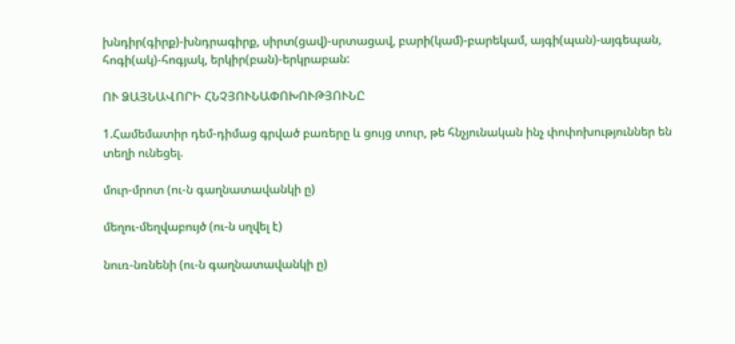խնդիր(գիրք)-խնդրագիրք, սիրտ(ցավ)-սրտացավ, բարի(կամ)-բարեկամ, այգի(պան)-այգեպան, հոգի(ակ)-հոգյակ, երկիր(բան)-երկրաբան:

ՈՒ ՁԱՅՆԱՎՈՐԻ ՀՆՉՅՈՒՆԱՓՈԽՈՒԹՅՈՒՆԸ

1.Համեմատիր դեմ-դիմաց գրված բառերը և ցույց տուր, թե հնչյունական ինչ փոփոխություններ են տեղի ունեցել.

մուր-մրոտ (ու-ն գաղնատավանկի ը)

մեղու-մեղվաբույծ (ու-ն սղվել է)

նուռ-նռնենի (ու-ն գաղնատավանկի ը)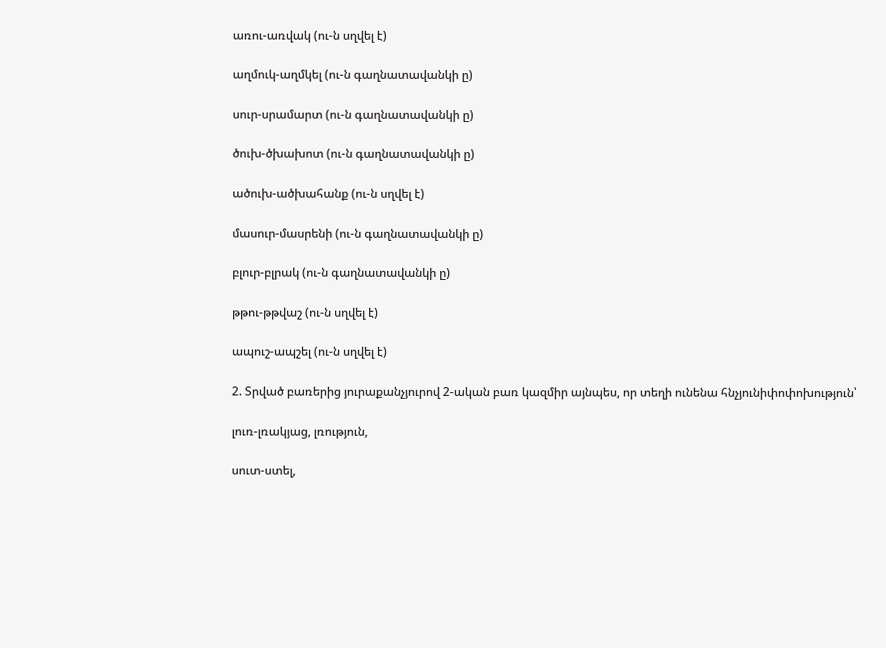առու-առվակ (ու-ն սղվել է)

աղմուկ-աղմկել (ու-ն գաղնատավանկի ը)

սուր-սրամարտ (ու-ն գաղնատավանկի ը)

ծուխ-ծխախոտ (ու-ն գաղնատավանկի ը)

ածուխ-ածխահանք (ու-ն սղվել է)

մասուր-մասրենի (ու-ն գաղնատավանկի ը)

բլուր-բլրակ (ու-ն գաղնատավանկի ը)

թթու-թթվաշ (ու-ն սղվել է)

ապուշ-ապշել (ու-ն սղվել է)

2. Տրված բառերից յուրաքանչյուրով 2-ական բառ կազմիր այնպես, որ տեղի ունենա հնչյունիփոփոխություն՝

լուռ-լռակյաց, լռություն,

սուտ-ստել,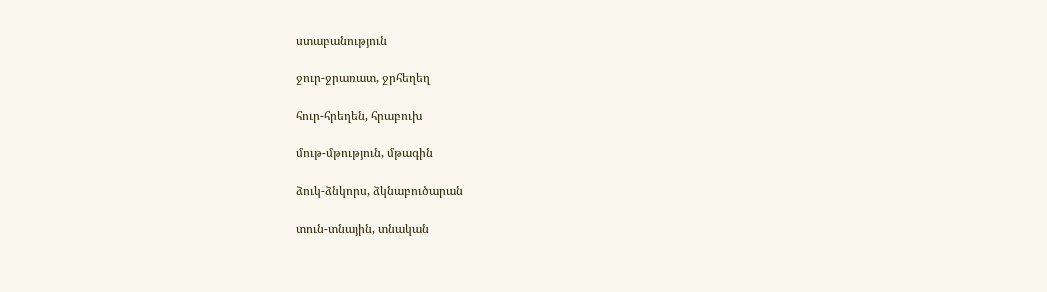ստաբանություն

ջուր-ջրառատ, ջրհեղեղ

հուր-հրեղեն, հրաբուխ

մութ-մթություն, մթագին

ձուկ-ձնկորս, ձկնաբուծարան

տուն-տնային, տնական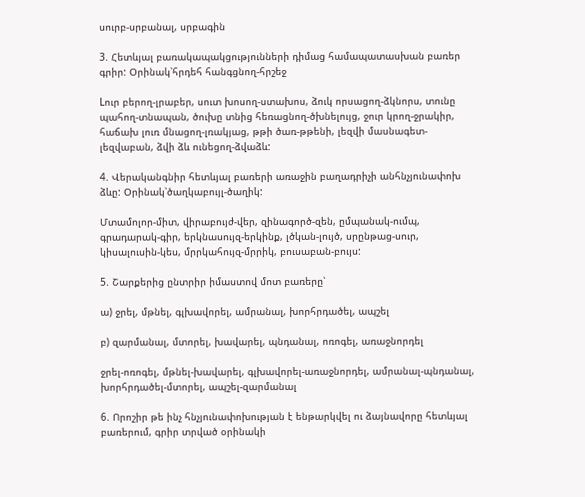սուրբ-սրբանալ, սրբագին

3. Հետևյալ բառակապակցությունների դիմաց համապատասխան բառեր գրիր: Օրինակ՝հրդեհ հանգցնող-հրշեջ

Lուր բերող-լրաբեր, սուտ խոսող-ստախոս, ձուկ որսացող-ձկնորս, տունը պահող-տնապան, ծուխը տնից հեռացնող-ծխնելույց, ջուր կրող-ջրակիր, հաճախ լուռ մնացող-լռակյաց, թթի ծառ-թթենի, լեզվի մասնագետ-լեզվաբան, ձվի ձև ունեցող-ձվաձև:

4. Վերականգնիր հետևյալ բառերի առաջին բաղադրիչի անհնչյունափոխ ձևը: Օրինակ՝ծաղկաբույլ-ծաղիկ:

Մտամոլոր-միտ, վիրաբույժ-վեր, զինագործ-զեն, ըմպանակ-ումպ, գրադարակ-գիր, երկնասույզ-երկինք, լծկան-լույծ, սրընթաց-սուր, կիսալուսին-կես, մրրկահույզ-մրրիկ, բուսաբան-բույս:

5. Շարքերից ընտրիր իմաստով մոտ բառերը՝

ա) ջրել, մթնել, գլխավորել, ամրանալ, խորհրդածել, ապշել

բ) զարմանալ, մտորել, խավարել, պնդանալ, ոռոգել, առաջնորդել

ջրել-ոռոգել, մթնել-խավարել, գլխավորել-առաջնորդել, ամրանալ-պնդանալ, խորհրդածել-մտորել, ապշել-զարմանալ

6. Որոշիր թե ինչ հնչյունափոխության է ենթարկվել ու ձայնավորը հետևյալ բառերում, գրիր տրված օրինակի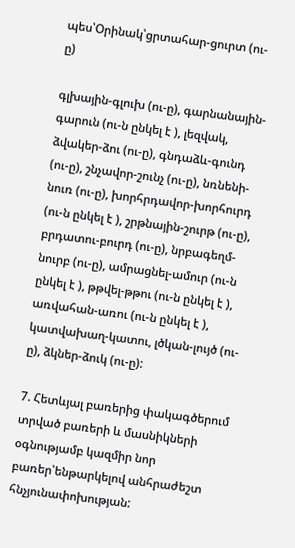պես՝Օրինակ՝ցրտահար-ցուրտ (ու-ը)

գլխային-գլուխ (ու-ը), գարնանային-գարուն (ու-ն ընկել է ), լեզվակ, ձվակեր-ձու (ու-ը), գնդաձև-գունդ (ու-ը), շնչավոր-շունչ (ու-ը), նռնենի-նուռ (ու-ը), խորհրդավոր-խորհուրդ (ու-ն ընկել է ), շրթնային-շուրթ (ու-ը), բրդատու-բուրդ (ու-ը), նրբագեղմ-նուրբ (ու-ը), ամրացնել-ամուր (ու-ն ընկել է ), թթվել-թթու (ու-ն ընկել է ), առվահան-առու (ու-ն ընկել է ), կատվախաղ-կատու, լծկան-լույծ (ու-ը), ձկներ-ձուկ (ու-ը):

7. Հետևյալ բառերից փակագծերում տրված բառերի և մասնիկների օգնությամբ կազմիր նոր բառեր՝ենթարկելով անհրաժեշտ հնչյունափոխության: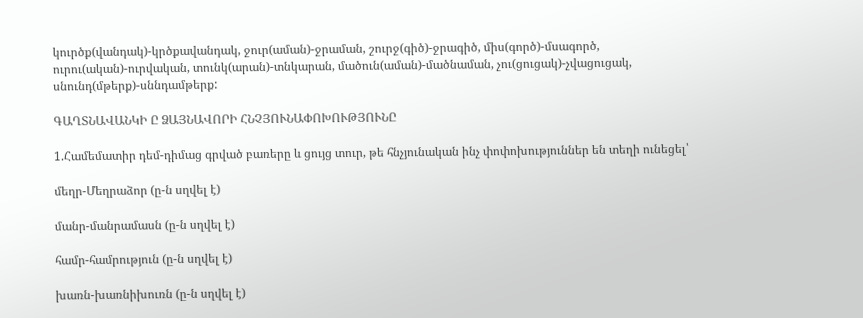կուրծք(վանդակ)-կրծքավանդակ, ջուր(աման)-ջրաման, շուրջ(գիծ)-ջրագիծ, միս(գործ)-մսագործ, ուրու(ական)-ուրվական, տունկ(արան)-տնկարան, մածուն(աման)-մածնաման, չու(ցուցակ)-չվացուցակ, սնունդ(մթերք)-սննդամթերք:

ԳԱՂՏՆԱՎԱՆԿԻ Ը ՁԱՅՆԱՎՈՐԻ ՀՆՉՅՈՒՆԱՓՈԽՈՒԹՅՈՒՆԸ

1.Համեմատիր դեմ-դիմաց գրված բառերը և ցույց տուր, թե հնչյունական ինչ փոփոխություններ են տեղի ունեցել՝

մեղր-Մեղրաձոր (ը-ն սղվել է)

մանր-մանրամասն (ը-ն սղվել է)

համր-համրություն (ը-ն սղվել է)

խառն-խառնիխուռն (ը-ն սղվել է)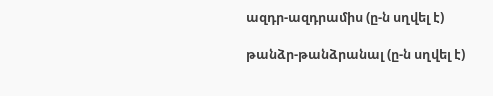ազդր-ազդրամիս (ը-ն սղվել է)

թանձր-թանձրանալ (ը-ն սղվել է)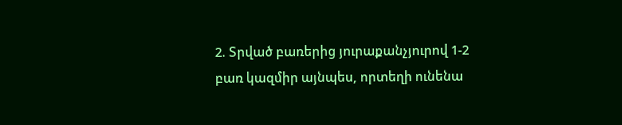2. Տրված բառերից յուրաքանչյուրով 1-2 բառ կազմիր այնպես, որտեղի ունենա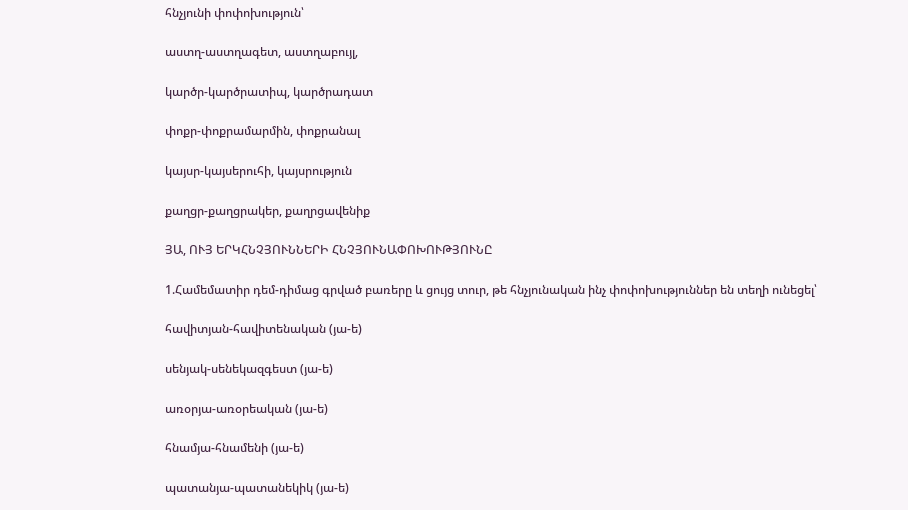հնչյունի փոփոխություն՝

աստղ-աստղագետ, աստղաբույլ,

կարծր-կարծրատիպ, կարծրադատ

փոքր-փոքրամարմին, փոքրանալ

կայսր-կայսերուհի, կայսրություն

քաղցր-քաղցրակեր, քաղրցավենիք

ՅԱ, ՈՒՅ ԵՐԿՀՆՉՅՈՒՆՆԵՐԻ ՀՆՉՅՈՒՆԱՓՈԽՈՒԹՅՈՒՆԸ

1.Համեմատիր դեմ-դիմաց գրված բառերը և ցույց տուր, թե հնչյունական ինչ փոփոխություններ են տեղի ունեցել՝

հավիտյան-հավիտենական (յա-ե)

սենյակ-սենեկազգեստ (յա-ե)

առօրյա-առօրեական (յա-ե)

հնամյա-հնամենի (յա-ե)

պատանյա-պատանեկիկ (յա-ե)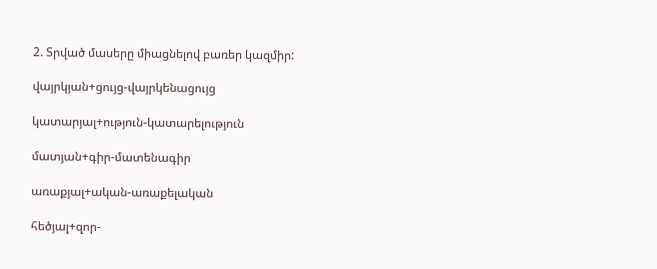2. Տրված մասերը միացնելով բառեր կազմիր:

վայրկյան+ցույց-վայրկենացույց

կատարյալ+ություն-կատարելություն

մատյան+գիր-մատենագիր

առաքյալ+ական-առաքելական

հեծյալ+զոր-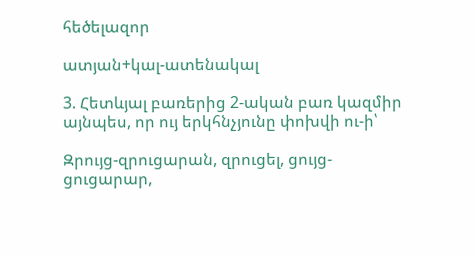հեծելազոր

ատյան+կալ-ատենակալ

3. Հետևյալ բառերից 2-ական բառ կազմիր այնպես, որ ույ երկհնչյունը փոխվի ու-ի՝

Զրույց-զրուցարան, զրուցել, ցույց-ցուցարար,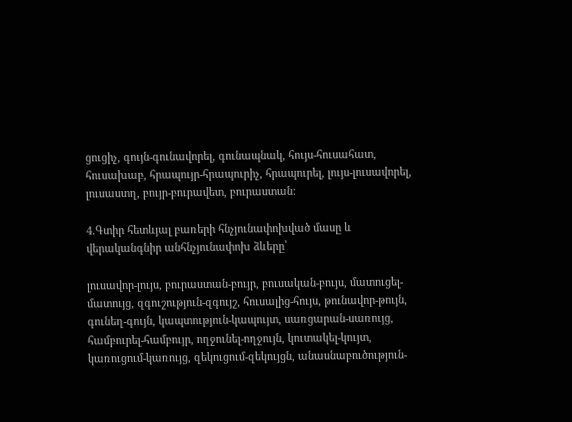ցուցիչ, գույն-գունավորել, գունապնակ, հույս-հուսահատ, հուսախաբ, հրապույր-հրապուրիչ, հրապուրել, լույս-լուսավորել, լուսաստղ, բույր-բուրավետ, բուրաստան:

4.Գտիր հետևյալ բառերի հնչյունափոխված մասը և վերականգնիր անհնչյունափոխ ձևերը՝

լուսավոր-լույս, բուրաստան-բույր, բուսական-բույս, մատուցել-մատույց, զգուշություն-զգույշ, հուսալից-հույս, թունավոր-թույն, գունեղ-գույն, կապտություն-կապույտ, սառցարան-սառույց, համբուրել-համբույր, ողջունել-ողջույն, կուտակել-կույտ, կառուցում-կառույց, զեկուցում-զեկույցն, անասնաբուծություն-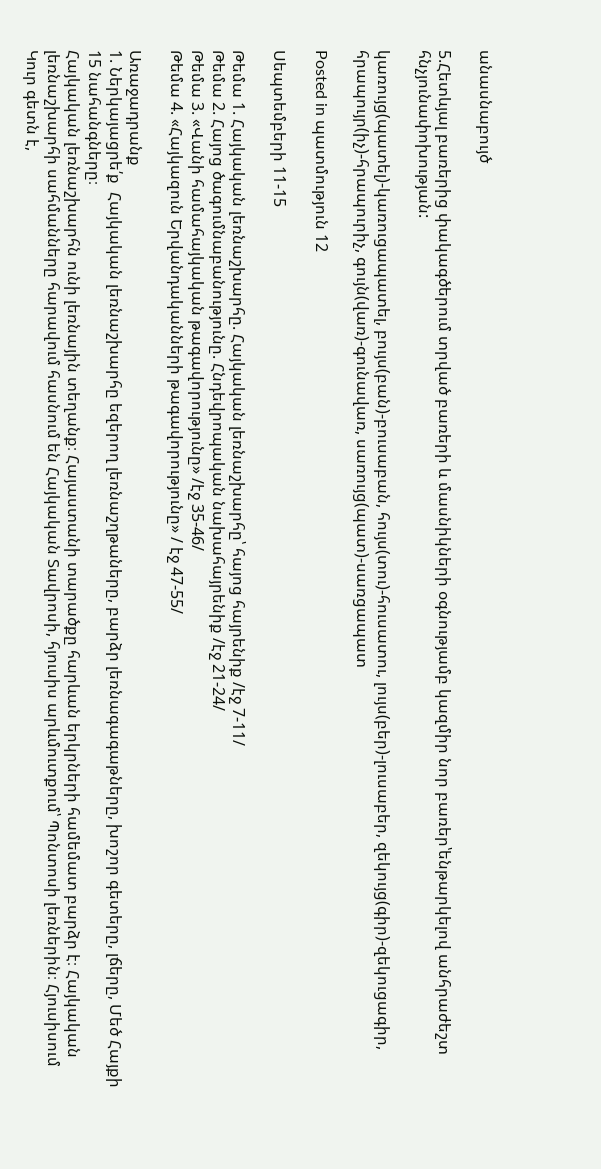անասնաբույծ

5.Հետևյալ բառերից փակագծերում տրված բառերի և մասնիկների օգնությամբ կազմիր նոր բառեր՝ենթարկելով անհրաժեշտ հնչյունափոխության:

կառույց(պատել)-կառուցապատել, բույս(բան)-բուսաբան, հույս(տու)-հուսատու, լույս(բեր)-լուսաբեր, զեկույց(գիր)-զեկուցագիր, հրապույր(իչ)-հրապուրիչ, գույն(վառ)-գունավառ, սառույց(պատ)-սառցապատ

Posted in պատմություն 12

Սեպտեմբերի 11-15

Թեմա 1. Հայկական լեռնաշխարհը. Հայկական լեռնաշխարհը՝ հայոց հայրենիք /էջ 7-11/
Թեմա 2. Հայոց ծագումնաբանությունը. Հնդեվրոպական նախահայրենիք /էջ 21-24/
Թեմա 3. «Վանի համահայկական թագավորությունը» /էջ 35-46/
Թեմա 4. «Հայկազուն Երվանդականների թագավորությունը» / էջ 47-55/

Առաջադրանք
1. Ներկայացրե՛ք  Հայկական լեռնաշխարհը եզերող լեռնաշղթաները, բարձր լեռնագագաթները, խոշոր գետերը, լճերը, Մեծ Հայքի 15 նահանգները։
Հայկական լեռնաշխարհն ունի լեռնային տեղանք։ Հայաստանի տարածքը հարևան երկրների համեմատ բարձր է։ Հայկական լեռնաշխարհի սահմանները հարավում հասնում են Հայկական Տավրոսի, հյուսիս արևմուտքում՝ Պոնտոսի լեռներին։ Հյուսիսում Կուր գետն է,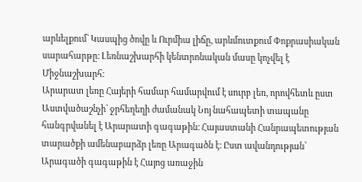արևելքում՝ Կասպից ծովը և Ուրմիա լիճը, արևմուտքում Փոքրասիական սարահարթը։ Լեռնաշխարհի կենտրոնական մասը կոչվել է Միջնաշխարհ։
Արարատ լեռը Հայերի համար համարվում է սուրբ լեռ, որովհետև ըստ Աստվածաշնչի՝ ջրհեղեղի ժամանակ Նոյ նահապետի տապանը հանգրվանել է Արարատի գագաթին։ Հայաստանի Հանրապետության տարածքի ամենաբարձր լեռը Արագածն է։ Ըստ ավանդության՝ Արագածի գագաթին է Հայոց առաջին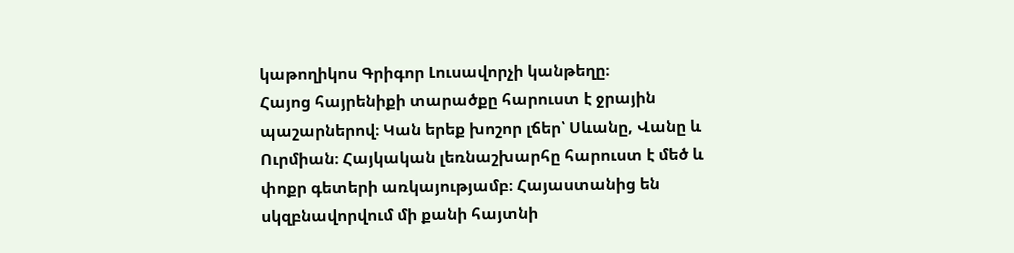կաթողիկոս Գրիգոր Լուսավորչի կանթեղը։
Հայոց հայրենիքի տարածքը հարուստ է ջրային պաշարներով։ Կան երեք խոշոր լճեր՝ Սևանը, Վանը և Ուրմիան։ Հայկական լեռնաշխարհը հարուստ է մեծ և փոքր գետերի առկայությամբ։ Հայաստանից են սկզբնավորվում մի քանի հայտնի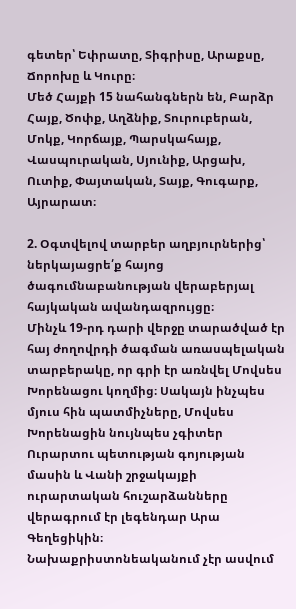գետեր՝ Եփրատը, Տիգրիսը, Արաքսը, Ճորոխը և Կուրը։
Մեծ Հայքի 15 նահանգներն են, Բարձր Հայք, Ծոփք, Աղձնիք, Տուրուբերան, Մոկք, Կորճայք, Պարսկահայք, Վասպուրական, Սյունիք, Արցախ, Ուտիք, Փայտական, Տայք, Գուգարք, Այրարատ։

2. Օգտվելով տարբեր աղբյուրներից՝ ներկայացրե՛ք հայոց ծագումնաբանության վերաբերյալ հայկական ավանդազրույցը։
Մինչև 19-րդ դարի վերջը տարածված էր հայ ժողովրդի ծագման առասպելական տարբերակը, որ գրի էր առնվել Մովսես Խորենացու կողմից։ Սակայն ինչպես մյուս հին պատմիչները, Մովսես Խորենացին նույնպես չգիտեր Ուրարտու պետության գոյության մասին և Վանի շրջակայքի ուրարտական հուշարձանները վերագրում էր լեգենդար Արա Գեղեցիկին։
Նախաքրիստոնեականում չէր ասվում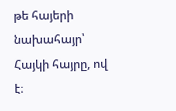թե հայերի նախահայր՝ Հայկի հայրը, ով է։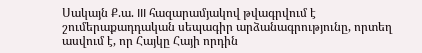Սակայն Ք.ա. III հազարամյակով թվագրվում է շումերաքադդական սեպագիր արձանագրությունը, որտեղ ասվում է, որ Հայկը Հայի որդին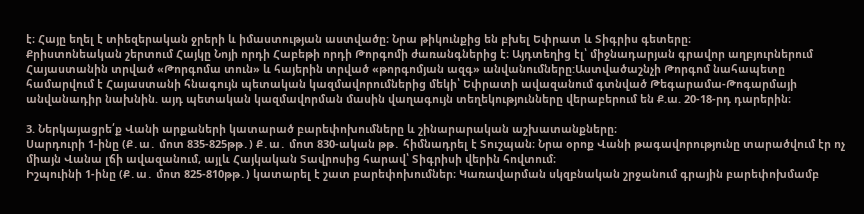է։ Հայը եղել է տիեզերական ջրերի և իմաստության աստվածը։ Նրա թիկունքից են բխել Եփրատ և Տիգրիս գետերը։
Քրիստոնեական շերտում Հայկը Նոյի որդի Հաբեթի որդի Թորգոմի ժառանգներից է։ Այդտեղից էլ՝ միջնադարյան գրավոր աղբյուրներում Հայաստանին տրված «Թորգոմա տուն» և հայերին տրված «թորգոմյան ազգ» անվանումները:Աստվածաշնչի Թորգոմ նահապետը համարվում է Հայաստանի հնագույն պետական կազմավորումներից մեկի՝ Եփրատի ավազանում գտնված Թեգարամա-Թոգարմայի անվանադիր նախնին. այդ պետական կազմավորման մասին վաղագույն տեղեկությունները վերաբերում են Ք.ա. 20-18-րդ դարերին։

3. Ներկայացրե՛ք Վանի արքաների կատարած բարեփոխումները և շինարարական աշխատանքները։
Սարդուրի 1-ինը (Ք․ա․ մոտ 835-825թթ․) Ք․ա․ մոտ 830-ական թթ․ հիմնադրել է Տուշպան։ Նրա օրոք Վանի թագավորությունը տարածվում էր ոչ միայն Վանա լճի ավազանում, այլև Հայկական Տավրոսից հարավ՝ Տիգրիսի վերին հովտում։
Իշպուինի 1-ինը (Ք․ա․ մոտ 825-810թթ․) կատարել է շատ բարեփոխումներ։ Կառավարման սկզբնական շրջանում գրային բարեփոխմամբ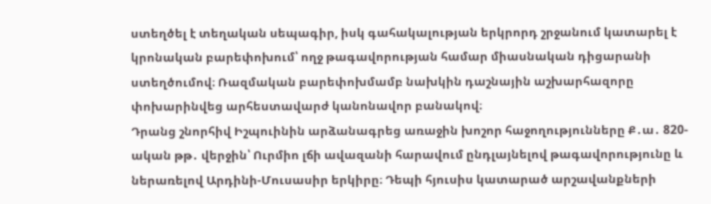ստեղծել է տեղական սեպագիր, իսկ գահակալության երկրորդ շրջանում կատարել է կրոնական բարեփոխում՝ ողջ թագավորության համար միասնական դիցարանի ստեղծումով։ Ռազմական բարեփոխմամբ նախկին դաշնային աշխարհազորը փոխարինվեց արհեստավարժ կանոնավոր բանակով։
Դրանց շնորհիվ Իշպուինին արձանագրեց առաջին խոշոր հաջողությունները Ք․ա․ 820-ական թթ․ վերջին՝ Ուրմիո լճի ավազանի հարավում ընդլայնելով թագավորությունը և ներառելով Արդինի-Մուսասիր երկիրը։ Դեպի հյուսիս կատարած արշավանքների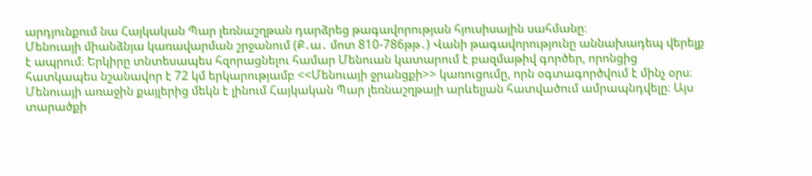արդյունքում նա Հայկական Պար լեռնաշղթան դարձրեց թագավորության հյուսիսային սահմանը։
Մենուայի միանձնյա կառավարման շրջանում (Ք․ա․ մոտ 810-786թթ․) Վանի թագավորությունը աննախադեպ վերելք է ապրում։ Երկիրը տնտեսապես հզորացնելու համար Մենուան կատարում է բազմաթիվ գործեր, որոնցից հատկապես նշանավոր է 72 կմ երկարությամբ <<Մենուայի ջրանցքի>> կառուցումը, որն օգտագործվում է մինչ օրս։
Մենուայի առաջին քայլերից մեկն է լինում Հայկական Պար լեռնաշղթայի արևելյան հատվածում ամրապնդվելը։ Այս տարածքի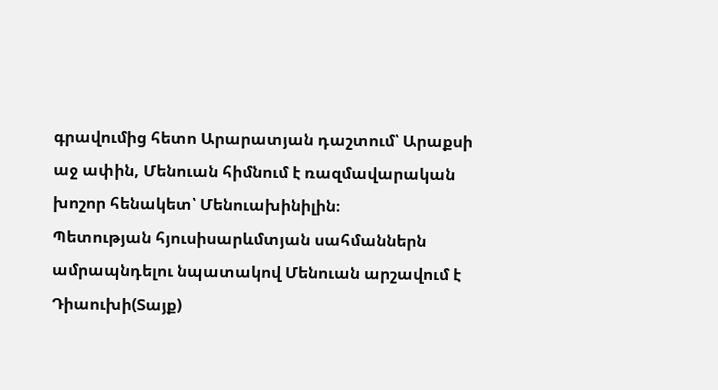գրավումից հետո Արարատյան դաշտում՝ Արաքսի աջ ափին, Մենուան հիմնում է ռազմավարական խոշոր հենակետ՝ Մենուախինիլին։
Պետության հյուսիսարևմտյան սահմաններն ամրապնդելու նպատակով Մենուան արշավում է Դիաուխի(Տայք)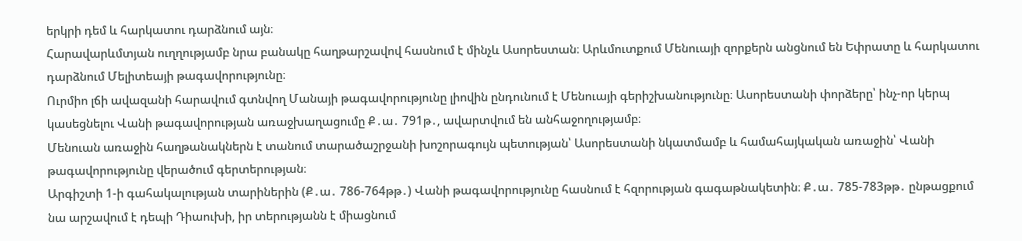երկրի դեմ և հարկատու դարձնում այն։
Հարավարևմտյան ուղղությամբ նրա բանակը հաղթարշավով հասնում է մինչև Ասորեստան։ Արևմուտքում Մենուայի զորքերն անցնում են Եփրատը և հարկատու դարձնում Մելիտեայի թագավորությունը։
Ուրմիո լճի ավազանի հարավում գտնվող Մանայի թագավորությունը լիովին ընդունում է Մենուայի գերիշխանությունը։ Ասորեստանի փորձերը՝ ինչ-որ կերպ կասեցնելու Վանի թագավորության առաջխաղացումը Ք․ա․ 791թ․, ավարտվում են անհաջողությամբ։
Մենուան առաջին հաղթանակներն է տանում տարածաշրջանի խոշորագույն պետության՝ Ասորեստանի նկատմամբ և համահայկական առաջին՝ Վանի թագավորությունը վերածում գերտերության։
Արգիշտի 1-ի գահակալության տարիներին (Ք․ա․ 786-764թթ․) Վանի թագավորությունը հասնում է հզորության գագաթնակետին։ Ք․ա․ 785-783թթ․ ընթացքում նա արշավում է դեպի Դիաուխի, իր տերությանն է միացնում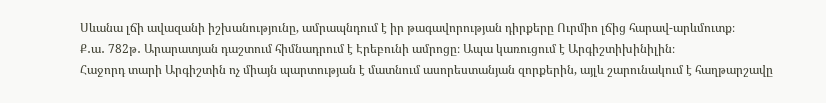Սևանա լճի ավազանի իշխանությունը, ամրապնդում է իր թագավորության դիրքերը Ուրմիո լճից հարավ-արևմուտք։
Ք․ա․ 782թ․ Արարատյան դաշտում հիմնադրում է Էրեբունի ամրոցը։ Ապա կառուցում է Արգիշտիխինիլին։
Հաջորդ տարի Արգիշտին ոչ միայն պարտության է մատնում ասորեստանյան զորքերին, այլև շարունակում է հաղթարշավը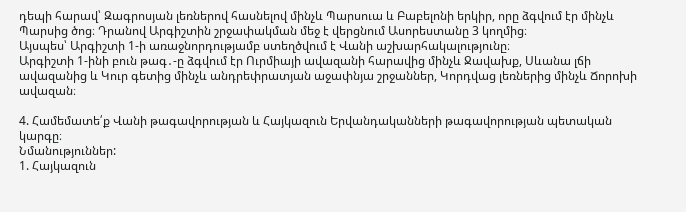դեպի հարավ՝ Զագրոսյան լեռներով հասնելով մինչև Պարսուա և Բաբելոնի երկիր, որը ձգվում էր մինչև Պարսից ծոց։ Դրանով Արգիշտին շրջափակման մեջ է վերցնում Ասորեստանը 3 կողմից։
Այսպես՝ Արգիշտի 1-ի առաջնորդությամբ ստեղծվում է Վանի աշխարհակալությունը։
Արգիշտի 1-ինի բուն թագ․-ը ձգվում էր Ուրմիայի ավազանի հարավից մինչև Ջավախք, Սևանա լճի ավազանից և Կուր գետից մինչև անդրեփրատյան աջափնյա շրջաններ, Կորդվաց լեռներից մինչև Ճորոխի ավազան։

4. Համեմատե՛ք Վանի թագավորության և Հայկազուն Երվանդականների թագավորության պետական կարգը։
Նմանություններ:
1. Հայկազուն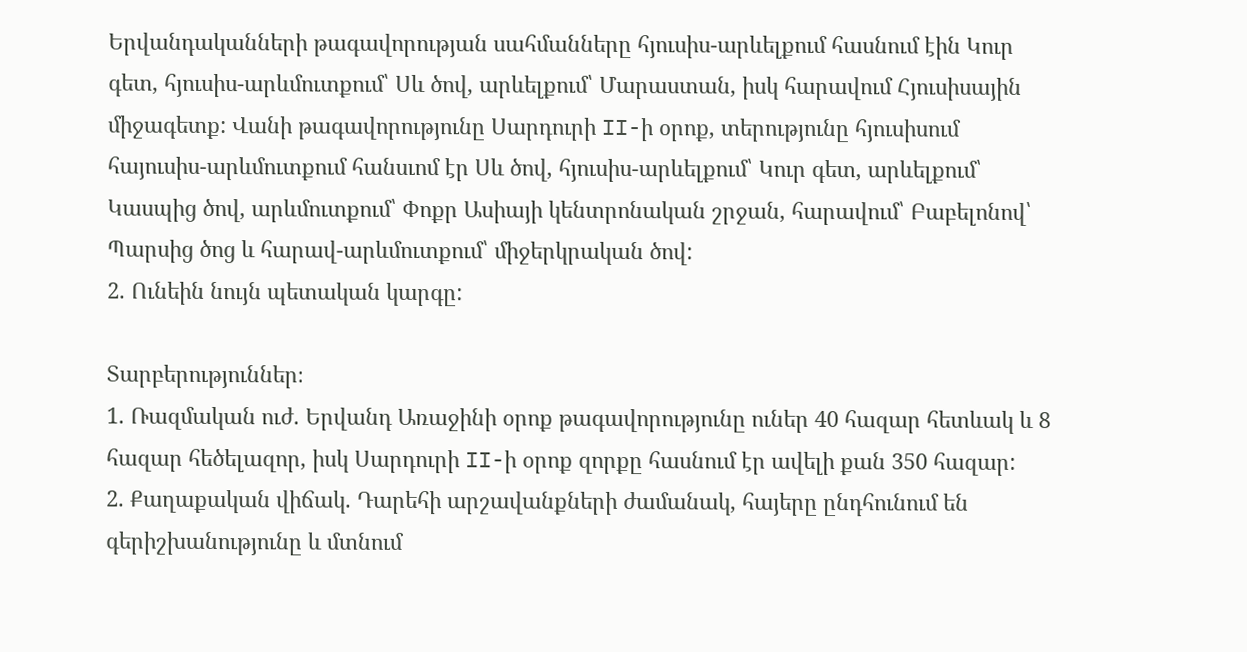Երվանդականների թագավորության սահմանները հյուսիս-արևելքում հասնում էին Կուր գետ, հյուսիս-արևմուտքում՝ Սև ծով, արևելքում՝ Մարաստան, իսկ հարավում Հյուսիսային միջագետք: Վանի թագավորությունը Սարդուրի II-ի օրոք, տերությունը հյուսիսում հայուսիս-արևմուտքում հանսւոմ էր Սև ծով, հյուսիս-արևելքում՝ Կուր գետ, արևելքում՝ Կասպից ծով, արևմուտքում՝ Փոքր Ասիայի կենտրոնական շրջան, հարավում՝ Բաբելոնով՝ Պարսից ծոց և հարավ-արևմուտքում՝ միջերկրական ծով:
2. Ունեին նույն պետական կարգը:

Տարբերություններ։
1. Ռազմական ուժ. Երվանդ Առաջինի օրոք թագավորությունը ուներ 40 հազար հետևակ և 8 հազար հեծելազոր, իսկ Սարդուրի II-ի օրոք զորքը հասնում էր ավելի քան 350 հազար:
2. Քաղաքական վիճակ. Դարեհի արշավանքների ժամանակ, հայերը ընդհունում են գերիշխանությունը և մտնում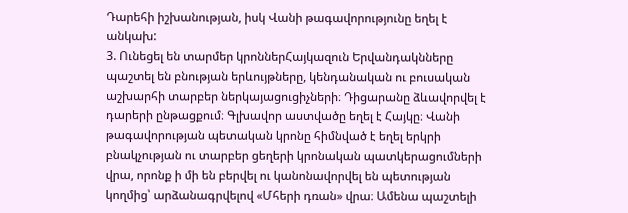Դարեհի իշխանության, իսկ Վանի թագավորությունը եղել է անկախ:
3. Ունեցել են տարմեր կրոններՀայկազուն Երվանդակնները պաշտել են բնության երևույթները, կենդանական ու բուսական աշխարհի տարբեր ներկայացուցիչների։ Դիցարանը ձևավորվել է դարերի ընթացքում։ Գլխավոր աստվածը եղել է Հայկը։ Վանի թագավորության պետական կրոնը հիմնված է եղել երկրի բնակչության ու տարբեր ցեղերի կրոնական պատկերացումների վրա, որոնք ի մի են բերվել ու կանոնավորվել են պետության կողմից՝ արձանագրվելով «Մհերի դռան» վրա։ Ամենա պաշտելի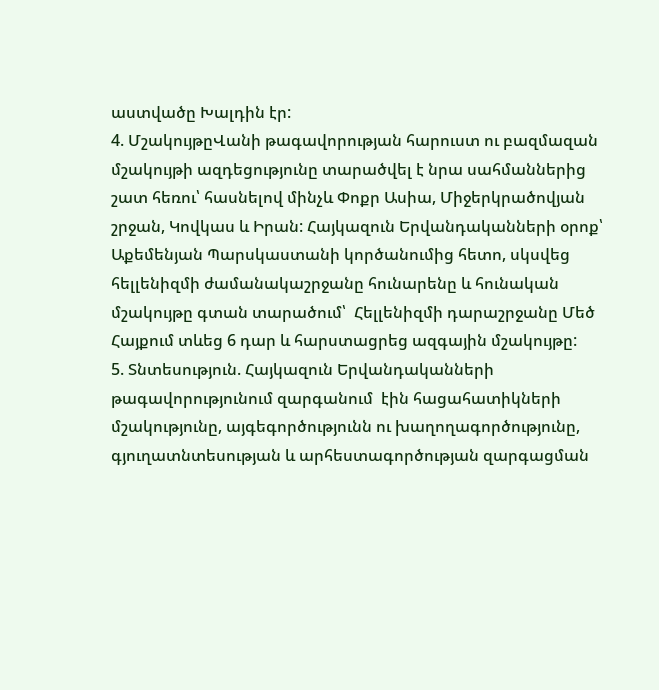աստվածը Խալդին էր:
4. ՄշակույթըՎանի թագավորության հարուստ ու բազմազան մշակույթի ազդեցությունը տարածվել է նրա սահմաններից շատ հեռու՝ հասնելով մինչև Փոքր Ասիա, Միջերկրածովյան շրջան, Կովկաս և Իրան: Հայկազուն Երվանդականների օրոք՝ Աքեմենյան Պարսկաստանի կործանումից հետո, սկսվեց հելլենիզմի ժամանակաշրջանը հունարենը և հունական մշակույթը գտան տարածում՝  Հելլենիզմի դարաշրջանը Մեծ Հայքում տևեց 6 դար և հարստացրեց ազգային մշակույթը:
5. Տնտեսություն. Հայկազուն Երվանդականների թագավորությունում զարգանում  էին հացահատիկների մշակությունը, այգեգործությունն ու խաղողագործությունը, գյուղատնտեսության և արհեստագործության զարգացման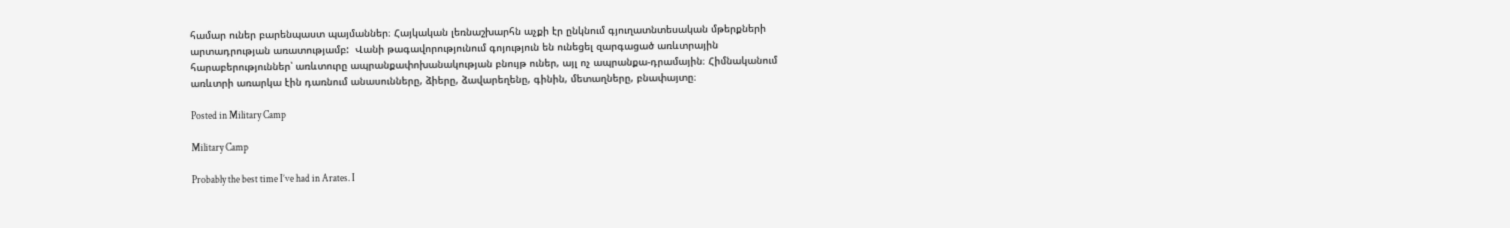համար ուներ բարենպաստ պայմաններ։ Հայկական լեռնաշխարհն աչքի էր ընկնում գյուղատնտեսական մթերքների արտադրության առատությամբ:  Վանի թագավորությունում գոյություն են ունեցել զարգացած առևտրային հարաբերություններ՝ առևտուրը ապրանքափոխանակության բնույթ ուներ, այլ ոչ ապրանքա-դրամային։ Հիմնականում առևտրի առարկա էին դառնում անասունները, ձիերը, ձավարեղենը, գինին, մետաղները, բնափայտը։

Posted in Military Camp

Military Camp

Probably the best time I’ve had in Arates. I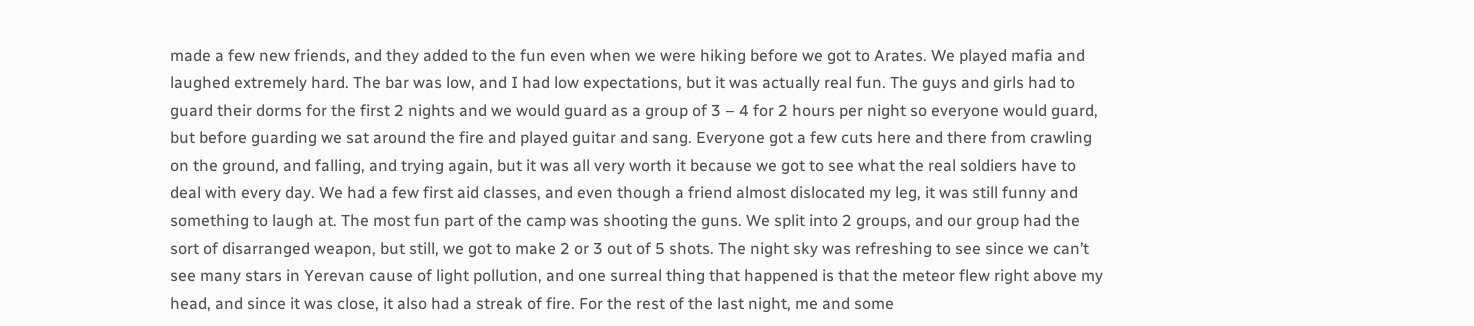made a few new friends, and they added to the fun even when we were hiking before we got to Arates. We played mafia and laughed extremely hard. The bar was low, and I had low expectations, but it was actually real fun. The guys and girls had to guard their dorms for the first 2 nights and we would guard as a group of 3 – 4 for 2 hours per night so everyone would guard, but before guarding we sat around the fire and played guitar and sang. Everyone got a few cuts here and there from crawling on the ground, and falling, and trying again, but it was all very worth it because we got to see what the real soldiers have to deal with every day. We had a few first aid classes, and even though a friend almost dislocated my leg, it was still funny and something to laugh at. The most fun part of the camp was shooting the guns. We split into 2 groups, and our group had the sort of disarranged weapon, but still, we got to make 2 or 3 out of 5 shots. The night sky was refreshing to see since we can’t see many stars in Yerevan cause of light pollution, and one surreal thing that happened is that the meteor flew right above my head, and since it was close, it also had a streak of fire. For the rest of the last night, me and some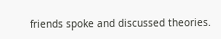friends spoke and discussed theories.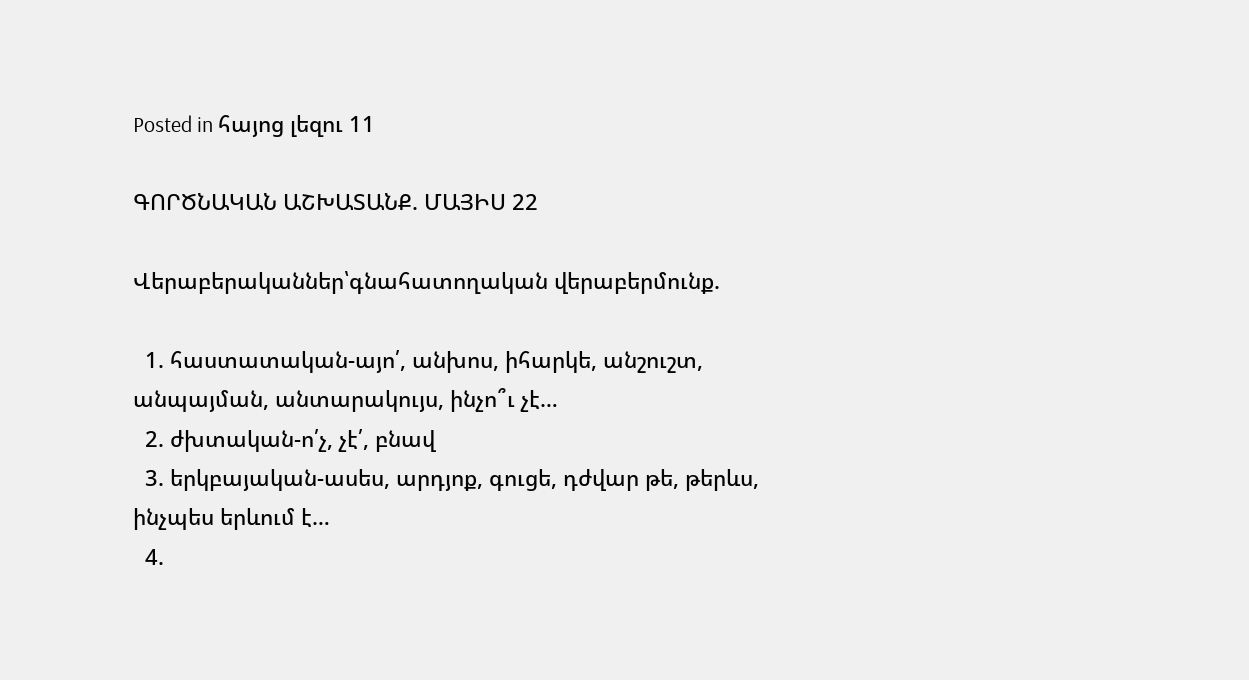Posted in հայոց լեզու 11

ԳՈՐԾՆԱԿԱՆ ԱՇԽԱՏԱՆՔ. ՄԱՅԻՍ 22

Վերաբերականներ՝գնահատողական վերաբերմունք.

  1. հաստատական-այո՛, անխոս, իհարկե, անշուշտ, անպայման, անտարակույս, ինչո՞ւ չէ…
  2. ժխտական-ո՛չ, չէ՛, բնավ
  3. երկբայական-ասես, արդյոք, գուցե, դժվար թե, թերևս, ինչպես երևում է…
  4.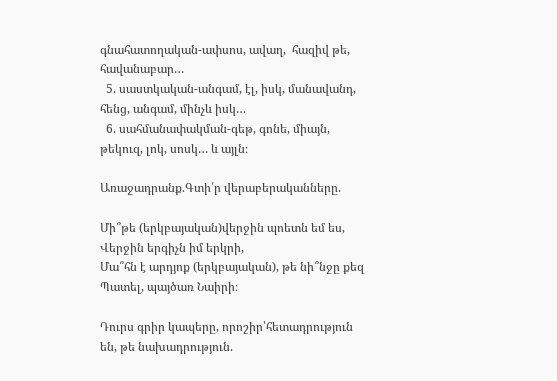գնահատողական-ափսոս, ավաղ,  հազիվ թե, հավանաբար…
  5. սաստկական-անգամ, էլ, իսկ, մանավանդ, հենց, անգամ, մինչև իսկ…
  6. սահմանափակման-գեթ, գոնե, միայն, թեկուզ, լոկ, սոսկ… և այլն։

Առաջադրանք.Գտի՛ր վերաբերականները.

Մի՞թե (երկբայական)վերջին պոետն եմ ես,
Վերջին երգիչն իմ երկրի,
Մա՞հն է արդյոք (երկբայական), թե նի՞նջը քեզ
Պատել, պայծառ Նաիրի։

Դուրս գրիր կապերը, որոշիր՝հետադրություն են, թե նախադրություն.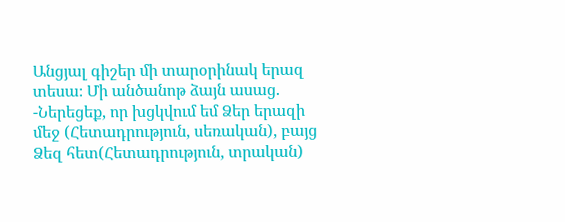Անցյալ գիշեր մի տարօրինակ երազ տեսա։ Մի անծանոթ ձայն ասաց.
-Ներեցեք, որ խցկվում եմ Ձեր երազի մեջ (Հետադրություն, սեռական), բայց Ձեզ հետ(Հետադրություն, տրական)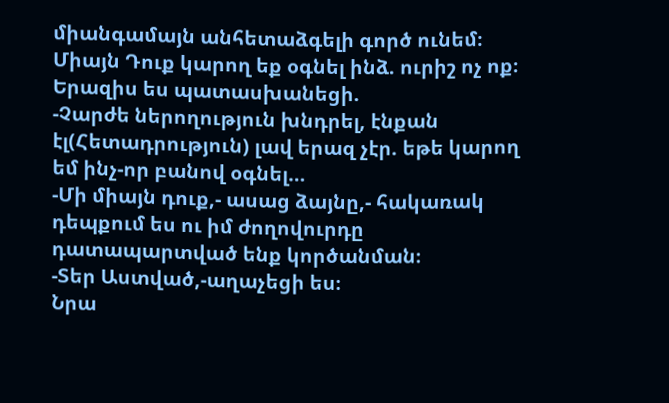միանգամայն անհետաձգելի գործ ունեմ։ Միայն Դուք կարող եք օգնել ինձ. ուրիշ ոչ ոք։
Երազիս ես պատասխանեցի.
-Չարժե ներողություն խնդրել, էնքան էլ(Հետադրություն) լավ երազ չէր. եթե կարող եմ ինչ-որ բանով օգնել…
-Մի միայն դուք,- ասաց ձայնը,- հակառակ դեպքում ես ու իմ ժողովուրդը դատապարտված ենք կործանման։
-Տեր Աստված,-աղաչեցի ես։
Նրա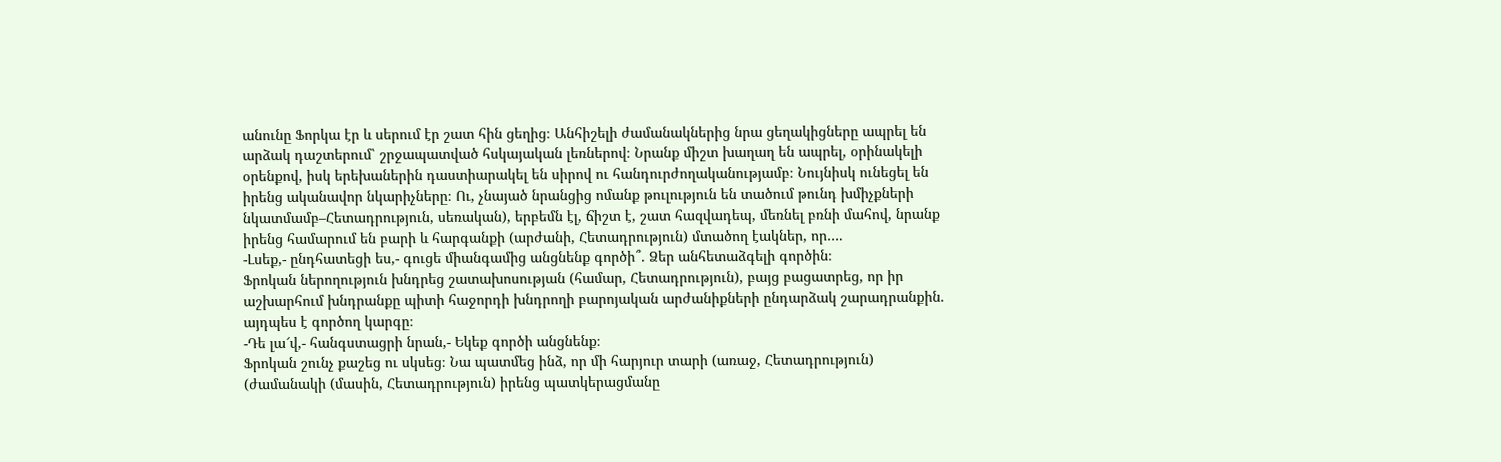անունը Ֆորկա էր և սերում էր շատ հին ցեղից։ Անհիշելի ժամանակներից նրա ցեղակիցները ապրել են արձակ դաշտերում՝ շրջապատված հսկայական լեռներով։ Նրանք միշտ խաղաղ են ապրել, օրինակելի օրենքով, իսկ երեխաներին դաստիարակել են սիրով ու հանդուրժողականությամբ։ Նույնիսկ ունեցել են իրենց ականավոր նկարիչները։ Ու, չնայած նրանցից ոմանք թուլություն են տածում թունդ խմիչքների նկատմամբ–Հետադրություն, սեռական), երբեմն էլ, ճիշտ է, շատ հազվադեպ, մեռնել բռնի մահով, նրանք իրենց համարում են բարի և հարգանքի (արժանի, Հետադրություն) մտածող էակներ, որ….
-Լսեք,- ընդհատեցի ես,- գուցե միանգամից անցնենք գործի՞. Ձեր անհետաձգելի գործին։
Ֆրոկան ներողություն խնդրեց շատախոսության (համար, Հետադրություն), բայց բացատրեց, որ իր աշխարհում խնդրանքը պիտի հաջորդի խնդրողի բարոյական արժանիքների ընդարձակ շարադրանքին. այդպես է գործող կարգը։
-Դե լա՜վ,- հանգստացրի նրան,- Եկեք գործի անցնենք։
Ֆրոկան շունչ քաշեց ու սկսեց։ Նա պատմեց ինձ, որ մի հարյուր տարի (առաջ, Հետադրություն) (ժամանակի (մասին, Հետադրություն) իրենց պատկերացմանը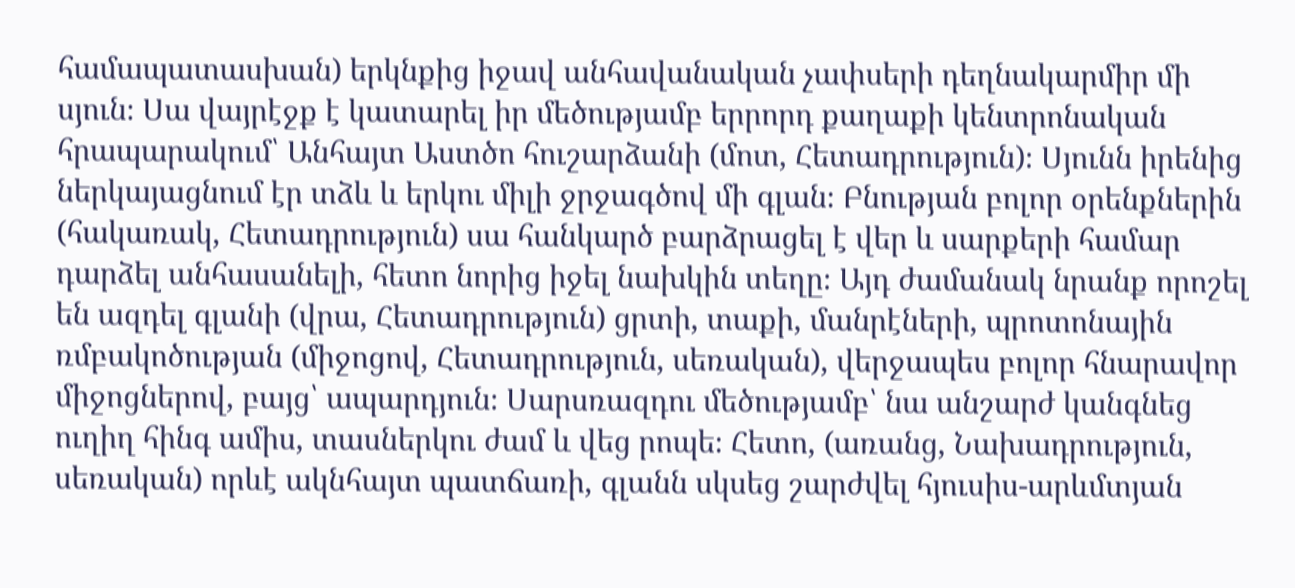համապատասխան) երկնքից իջավ անհավանական չափսերի դեղնակարմիր մի սյուն։ Սա վայրէջք է կատարել իր մեծությամբ երրորդ քաղաքի կենտրոնական հրապարակում՝ Անհայտ Աստծո հուշարձանի (մոտ, Հետադրություն)։ Սյունն իրենից ներկայացնում էր տձև և երկու միլի ջրջագծով մի գլան։ Բնության բոլոր օրենքներին (հակառակ, Հետադրություն) սա հանկարծ բարձրացել է վեր և սարքերի համար դարձել անհասանելի, հետո նորից իջել նախկին տեղը։ Այդ ժամանակ նրանք որոշել են ազդել գլանի (վրա, Հետադրություն) ցրտի, տաքի, մանրէների, պրոտոնային ռմբակոծության (միջոցով, Հետադրություն, սեռական), վերջապես բոլոր հնարավոր միջոցներով, բայց՝ ապարդյուն։ Սարսռազդու մեծությամբ՝ նա անշարժ կանգնեց ուղիղ հինգ ամիս, տասներկու ժամ և վեց րոպե։ Հետո, (առանց, Նախադրություն, սեռական) որևէ ակնհայտ պատճառի, գլանն սկսեց շարժվել հյուսիս-արևմտյան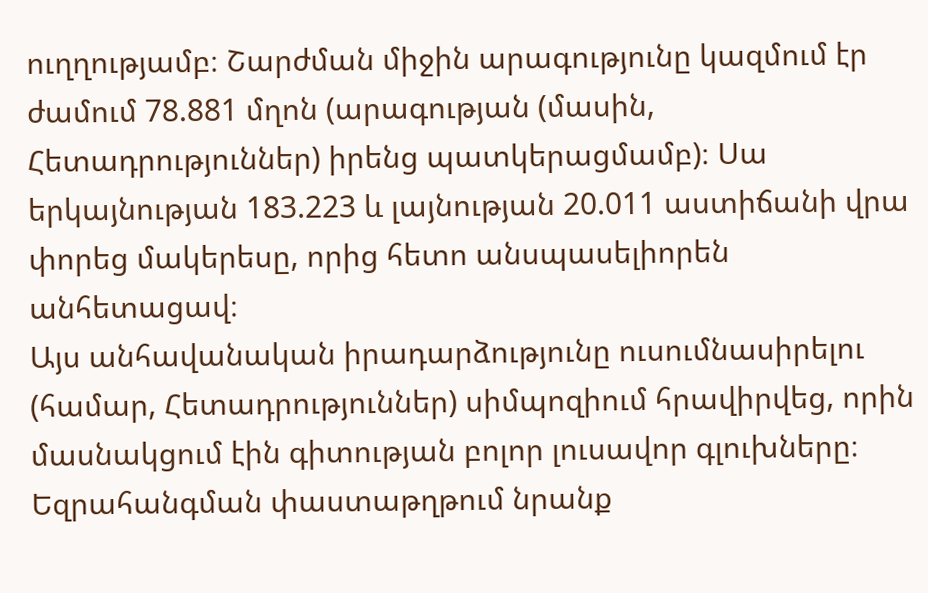ուղղությամբ։ Շարժման միջին արագությունը կազմում էր ժամում 78.881 մղոն (արագության (մասին, Հետադրություններ) իրենց պատկերացմամբ)։ Սա երկայնության 183.223 և լայնության 20.011 աստիճանի վրա փորեց մակերեսը, որից հետո անսպասելիորեն անհետացավ։
Այս անհավանական իրադարձությունը ուսումնասիրելու (համար, Հետադրություններ) սիմպոզիում հրավիրվեց, որին մասնակցում էին գիտության բոլոր լուսավոր գլուխները։ Եզրահանգման փաստաթղթում նրանք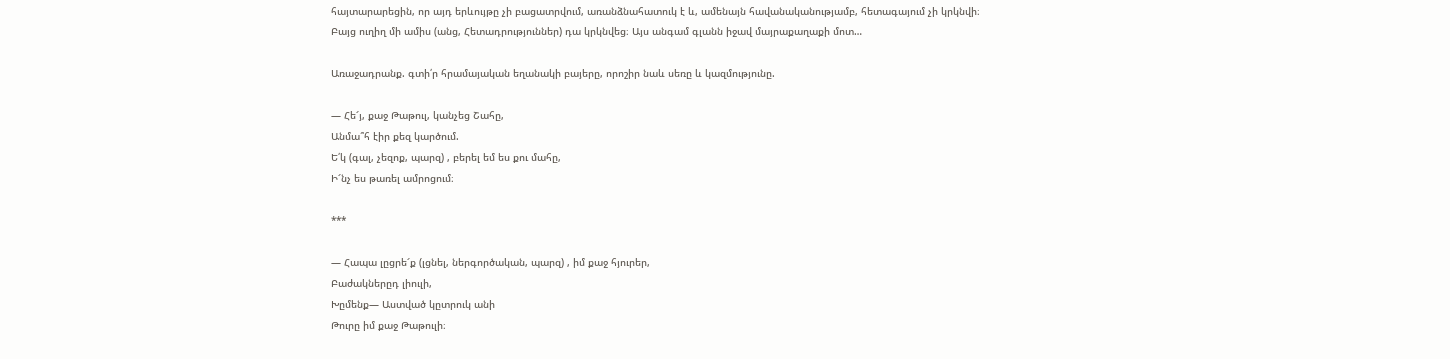հայտարարեցին, որ այդ երևույթը չի բացատրվում, առանձնահատուկ է և, ամենայն հավանականությամբ, հետագայում չի կրկնվի։
Բայց ուղիղ մի ամիս (անց, Հետադրություններ) դա կրկնվեց։ Այս անգամ գլանն իջավ մայրաքաղաքի մոտ…

Առաջադրանք. գտի՛ր հրամայական եղանակի բայերը, որոշիր նաև սեռը և կազմությունը.

— Հե՜յ, քաջ Թաթուլ, կանչեց Շահը,
Անմա՞հ էիր քեզ կարծում.
Ե՛կ (գալ, չեզոք, պարզ) , բերել եմ ես քու մահը,
Ի՜նչ ես թառել ամրոցում։

***

— Հապա լըցրե՜ք (լցնել, ներգործական, պարզ) , իմ քաջ հյուրեր,
Բաժակներըդ լիուլի,
Խըմենք— Աստված կըտրուկ անի
Թուրը իմ քաջ Թաթուլի։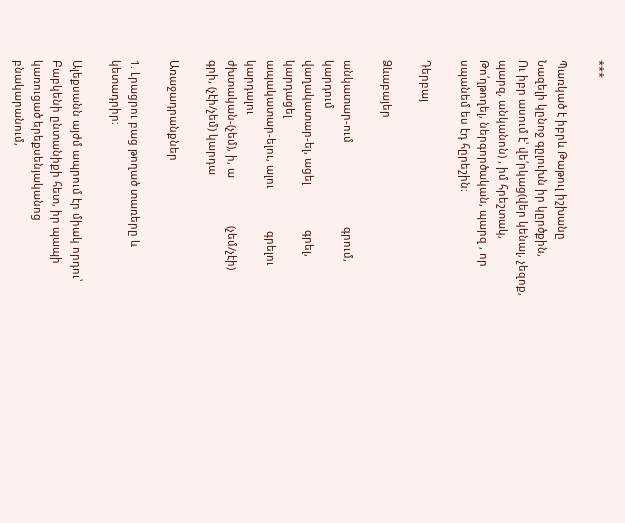***

Պառկած է իբրև Թաթուլ իշխանը
Նազելի կընոջ գըլուխն իր կըրծքին,
Ու իբր ասում է՝ վե՛րկաց(վեր կենալ, չեզոք, պարզ, անկանոն) , իմ հրեշտակ,
Թո՛ղթողել, ներգործական, պարզ , որ սպանեմ ես էդ հըրեշին։

Դերբայ

Ձևաբայեր

անկատար-ում                            գրում, կարդում
վաղակատար-ել, ացել               գրել, կարդացել
ապակատար-ելու, ալու              գրելու կարդալու
ժխտական-(չեմ), ի, ա                (չեմ/չէի) գրի, (չէի/չեմ) կարդա

Առաջադրանքներ

1. Լրացրու բաց թողած տառերը և կետադրիր։

Ալեքսանն այժմ ապրում էր միակ որդու՝ Բաբկենի ընտանիքի հետ, իր պապի կառուցած երեքսենյականոց բնակարանում,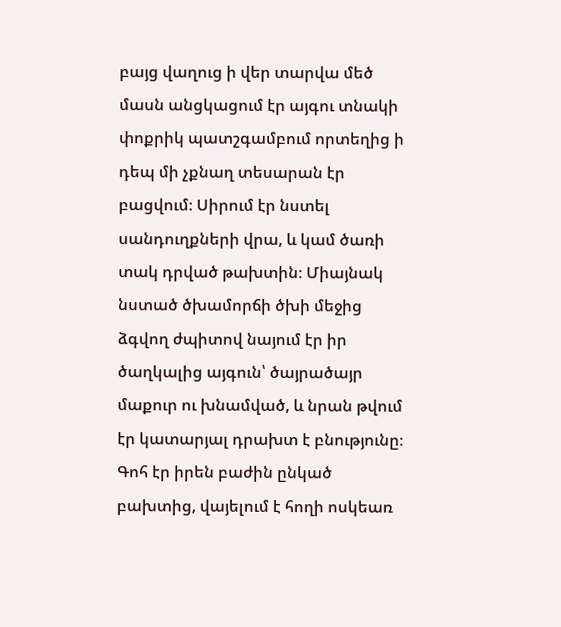բայց վաղուց ի վեր տարվա մեծ մասն անցկացում էր այգու տնակի փոքրիկ պատշգամբում որտեղից ի դեպ մի չքնաղ տեսարան էր բացվում։ Սիրում էր նստել սանդուղքների վրա, և կամ ծառի տակ դրված թախտին։ Միայնակ նստած ծխամորճի ծխի մեջից ձգվող ժպիտով նայում էր իր ծաղկալից այգուն՝ ծայրածայր մաքուր ու խնամված, և նրան թվում էր կատարյալ դրախտ է բնությունը։ Գոհ էր իրեն բաժին ընկած բախտից, վայելում է հողի ոսկեառ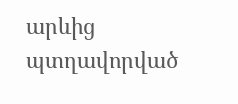արևից պտղավորված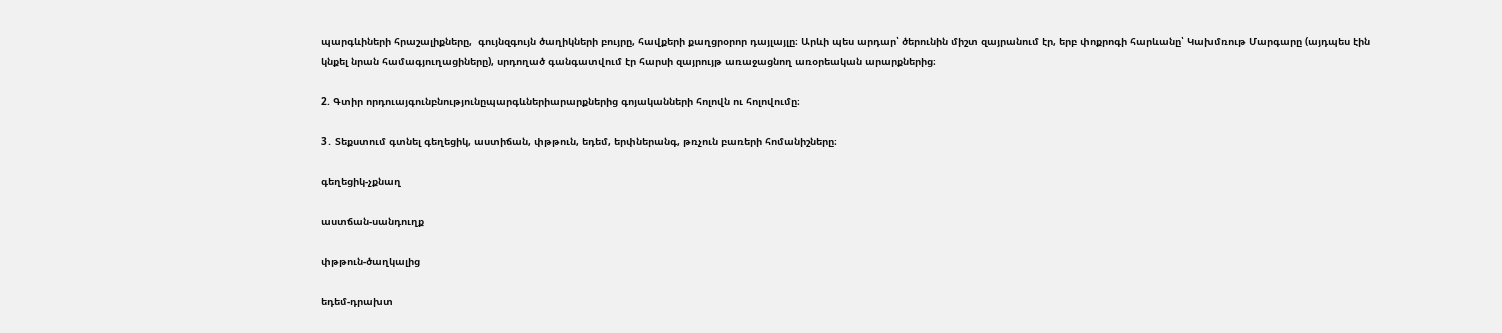պարգևիների հրաշալիքները,  գույնզգույն ծաղիկների բույրը, հավքերի քաղցրօրոր դայլայլը։ Արևի պես արդար՝ ծերունին միշտ զայրանում էր, երբ փոքրոգի հարևանը՝ Կախմռութ Մարգարը (այդպես էին կնքել նրան համագյուղացիները), սրդողած գանգատվում էր հարսի զայրույթ առաջացնող առօրեական արարքներից։

2. Գտիր որդուայգունբնությունըպարգևներիարարքներից գոյականների հոլովն ու հոլովումը։

3․ Տեքստում գտնել գեղեցիկ, աստիճան, փթթուն, եդեմ, երփներանգ, թռչուն բառերի հոմանիշները։

գեղեցիկ-չքնաղ

աստճան-սանդուղք

փթթուն-ծաղկալից

եդեմ-դրախտ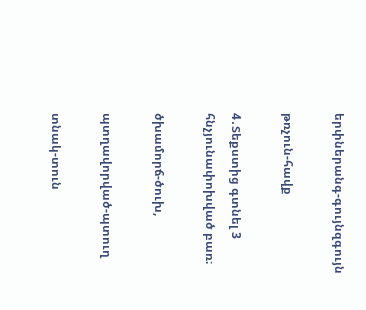երփներանգ-գույնզգույն

թռչուն-հավք

4․Տեքստից գտնել 3 հնչյունափոխված բառ։

ծխամորճ-ծուխ,

պտղավորված-պտուղ

տնակ-տուն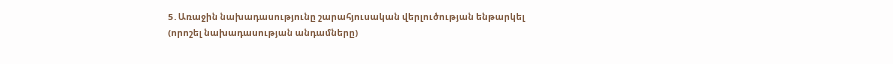5․Առաջին նախադասությունը շարահյուսական վերլուծության ենթարկել (որոշել նախադասության անդամները)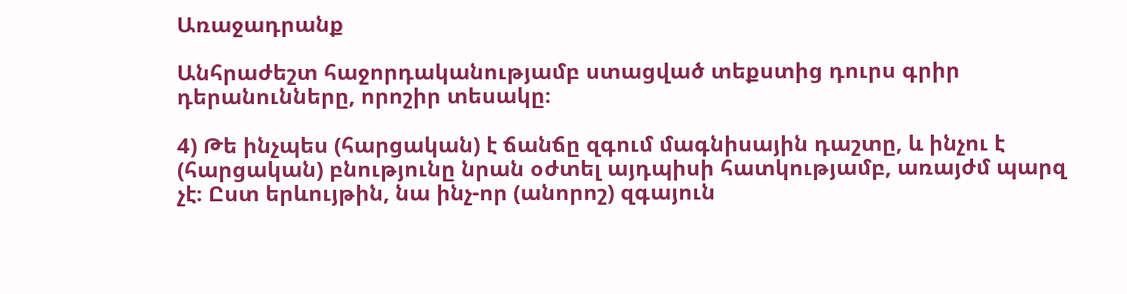Առաջադրանք

Անհրաժեշտ հաջորդականությամբ ստացված տեքստից դուրս գրիր դերանունները, որոշիր տեսակը։

4) Թե ինչպես (հարցական) է ճանճը զգում մագնիսային դաշտը, և ինչու է (հարցական) բնությունը նրան օժտել այդպիսի հատկությամբ, առայժմ պարզ չէ։ Ըստ երևույթին, նա ինչ-որ (անորոշ) զգայուն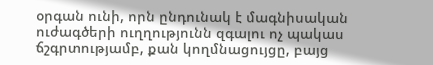օրգան ունի, որն ընդունակ է մագնիսական ուժագծերի ուղղությունն զգալու ոչ պակաս ճշգրտությամբ, քան կողմնացույցը, բայց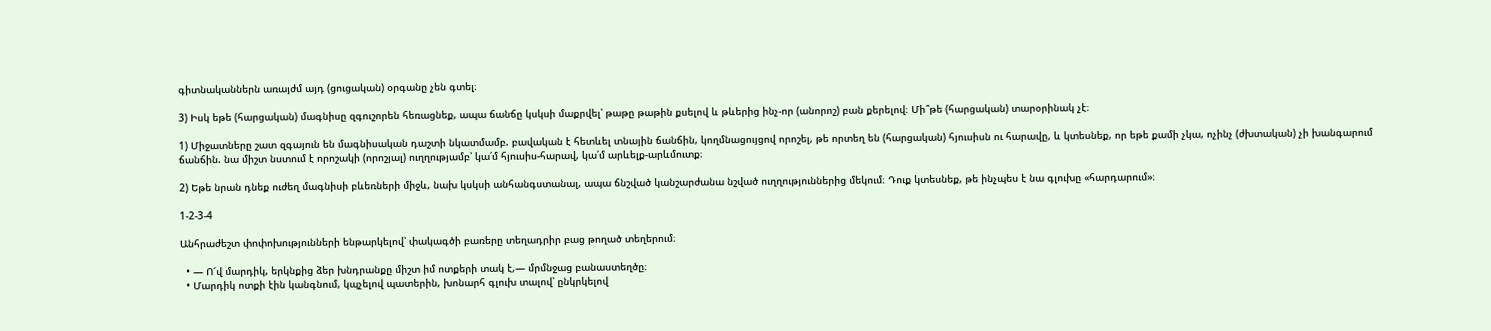գիտնականներն առայժմ այդ (ցուցական) օրգանը չեն գտել։

3) Իսկ եթե (հարցական) մագնիսը զգուշորեն հեռացնեք, ապա ճանճը կսկսի մաքրվել՝ թաթը թաթին քսելով և թևերից ինչ-որ (անորոշ) բան քերելով։ Մի՞թե (հարցական) տարօրինակ չէ։

1) Միջատները շատ զգայուն են մագնիսական դաշտի նկատմամբ. բավական է հետևել տնային ճանճին, կողմնացույցով որոշել, թե որտեղ են (հարցական) հյուսիսն ու հարավը, և կտեսնեք, որ եթե քամի չկա, ոչինչ (ժխտական) չի խանգարում ճանճին. նա միշտ նստում է որոշակի (որոշյալ) ուղղությամբ՝ կա՛մ հյուսիս-հարավ, կա՛մ արևելք-արևմուտք։

2) Եթե նրան դնեք ուժեղ մագնիսի բևեռների միջև, նախ կսկսի անհանգստանալ, ապա ճնշված կանշարժանա նշված ուղղություններից մեկում։ Դուք կտեսնեք, թե ինչպես է նա գլուխը «հարդարում»։

1-2-3-4

Անհրաժեշտ փոփոխությունների ենթարկելով՝ փակագծի բառերը տեղադրիր բաց թողած տեղերում։

  • — Ո՜վ մարդիկ, երկնքից ձեր խնդրանքը միշտ իմ ոտքերի տակ է,— մրմնջաց բանաստեղծը։
  • Մարդիկ ոտքի էին կանգնում, կպչելով պատերին, խոնարհ գլուխ տալով՝ ընկրկելով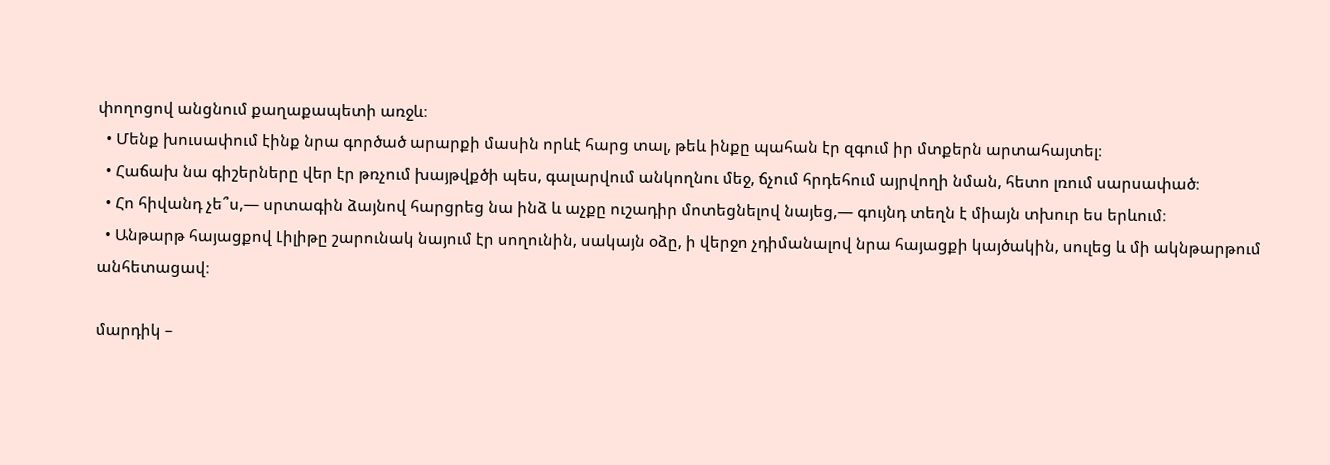փողոցով անցնում քաղաքապետի առջև։
  • Մենք խուսափում էինք նրա գործած արարքի մասին որևէ հարց տալ, թեև ինքը պահան էր զգում իր մտքերն արտահայտել։
  • Հաճախ նա գիշերները վեր էր թռչում խայթվքծի պես, գալարվում անկողնու մեջ, ճչում հրդեհում այրվողի նման, հետո լռում սարսափած։
  • Հո հիվանդ չե՞ս,— սրտագին ձայնով հարցրեց նա ինձ և աչքը ուշադիր մոտեցնելով նայեց,— գույնդ տեղն է միայն տխուր ես երևում։
  • Անթարթ հայացքով Լիլիթը շարունակ նայում էր սողունին, սակայն օձը, ի վերջո չդիմանալով նրա հայացքի կայծակին, սուլեց և մի ակնթարթում անհետացավ։

մարդիկ –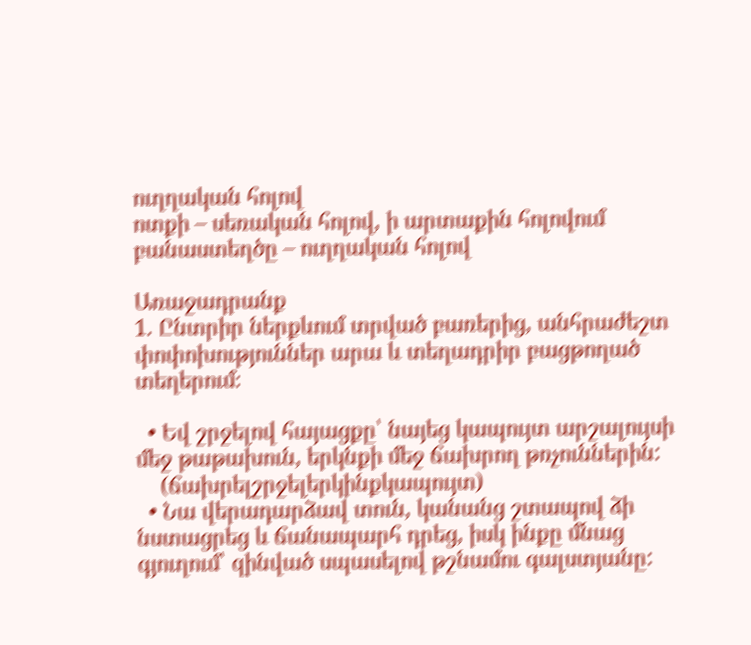ուղղական հոլով
ոտքի – սեռական հոլով, ի արտաքին հոլովում
բանաստեղծը – ուղղական հոլով

Առաջադրանք
1. Ընտրիր ներքևում տրված բառերից, անհրաժեշտ փոփոխություններ արա և տեղադրիր բացթողած տեղերում։

  • Եվ շրջելով հայացքը՝ նայեց կապույտ արշալույսի մեջ թաթախուն, երկնքի մեջ ճախրող թռչուններին:
    (ճախրելշրջելերկինքկապույտ)
  • Նա վերադարձավ տուն, կանանց շտապով ձի նստացրեց և ճանապարհ դրեց, իսկ ինքը մնաց գյուղում՝ զինված սպասելով թշնամու գալստյանը: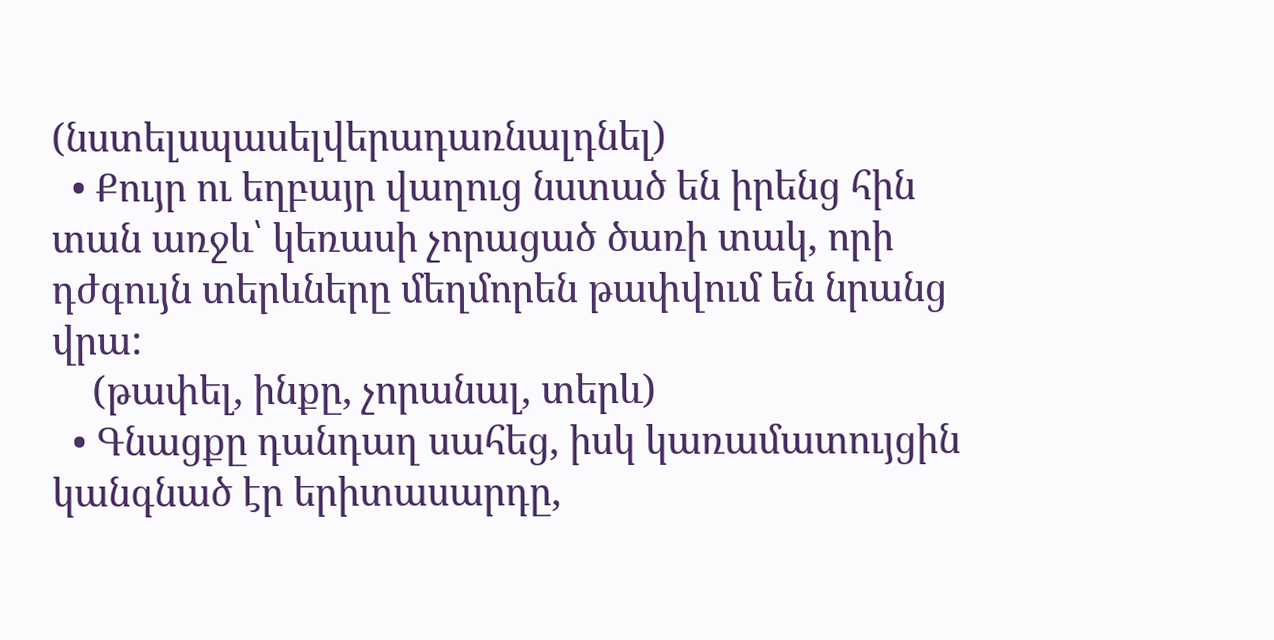(նստելսպասելվերադառնալդնել)
  • Քույր ու եղբայր վաղուց նստած են իրենց հին տան առջև՝ կեռասի չորացած ծառի տակ, որի դժգույն տերևները մեղմորեն թափվում են նրանց վրա:
    (թափել, ինքը, չորանալ, տերև)
  • Գնացքը դանդաղ սահեց, իսկ կառամատույցին կանգնած էր երիտասարդը,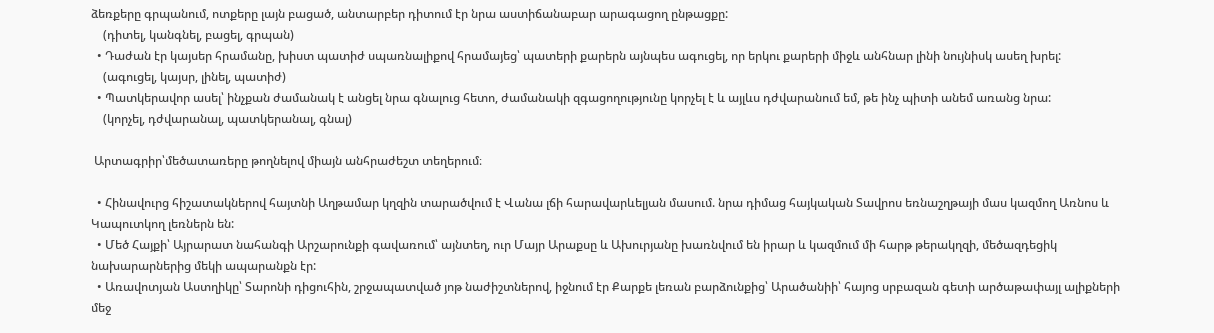ձեռքերը գրպանում, ոտքերը լայն բացած, անտարբեր դիտում էր նրա աստիճանաբար արագացող ընթացքը:
    (դիտել, կանգնել, բացել, գրպան)
  • Դաժան էր կայսեր հրամանը, խիստ պատիժ սպառնալիքով հրամայեց՝ պատերի քարերն այնպես ագուցել, որ երկու քարերի միջև անհնար լինի նույնիսկ ասեղ խրել:
    (ագուցել, կայսր, լինել, պատիժ)
  • Պատկերավոր ասել՝ ինչքան ժամանակ է անցել նրա գնալուց հետո, ժամանակի զգացողությունը կորչել է և այլևս դժվարանում եմ, թե ինչ պիտի անեմ առանց նրա:
    (կորչել, դժվարանալ, պատկերանալ, գնալ)

 Արտագրիր՝մեծատառերը թողնելով միայն անհրաժեշտ տեղերում։

  • Հինավուրց հիշատակներով հայտնի Աղթամար կղզին տարածվում է Վանա լճի հարավարևելյան մասում. նրա դիմաց հայկական Տավրոս եռնաշղթայի մաս կազմող Առնոս և Կապուտկող լեռներն են:
  • Մեծ Հայքի՝ Այրարատ նահանգի Արշարունքի գավառում՝ այնտեղ, ուր Մայր Արաքսը և Ախուրյանը խառնվում են իրար և կազմում մի հարթ թերակղզի, մեծազդեցիկ նախարարներից մեկի ապարանքն էր:
  • Առավոտյան Աստղիկը՝ Տարոնի դիցուհին, շրջապատված յոթ նաժիշտներով, իջնում էր Քարքե լեռան բարձունքից՝ Արածանիի՝ հայոց սրբազան գետի արծաթափայլ ալիքների մեջ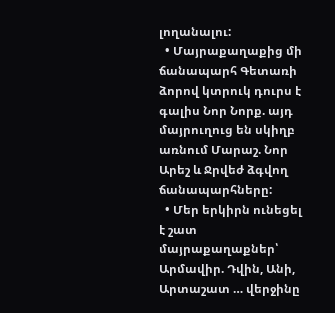լողանալու:
  • Մայրաքաղաքից մի ճանապարհ Գետառի ձորով կտրուկ դուրս է գալիս Նոր Նորք. այդ մայրուղուց են սկիղբ առնում Մարաշ. Նոր Արեշ և Ջրվեժ ձգվող ճանապարհները:
  • Մեր երկիրն ունեցել է շատ մայրաքաղաքներ՝ Արմավիր. Դվին, Անի, Արտաշատ … վերջինը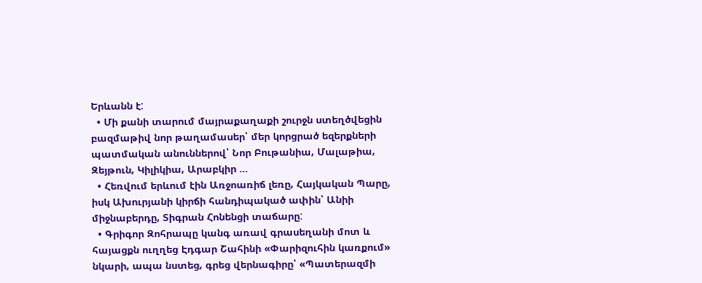Երևանն է:
  • Մի քանի տարում մայրաքաղաքի շուրջն ստեղծվեցին բազմաթիվ նոր թաղամասեր՝ մեր կորցրած եզերքների պատմական անուններով՝ Նոր Բութանիա, Մալաթիա, Զեյթուն, Կիլիկիա, Արաբկիր …
  • Հեռվում երևում էին Առջոառիճ լեռը, Հայկական Պարը, իսկ Ախուրյանի կիրճի հանդիպակած ափին՝ Անիի միջնաբերդը, Տիգրան Հոնենցի տաճարը:
  • Գրիգոր Զոհրապը կանգ առավ գրասեղանի մոտ և հայացքն ուղղեց Էդգար Շահինի «Փարիզուհին կառքում» նկարի, ապա նստեց, գրեց վերնագիրը՝ «Պատերազմի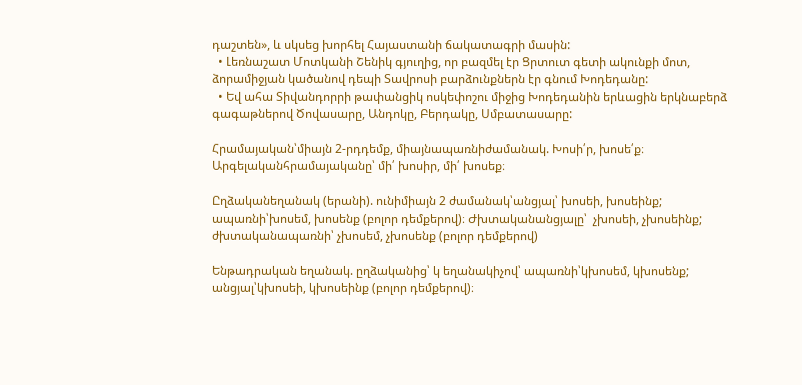դաշտեն», և սկսեց խորհել Հայաստանի ճակատագրի մասին:
  • Լեռնաշատ Մոտկանի Շենիկ գյուղից, որ բազմել էր Ցրտուտ գետի ակունքի մոտ, ձորամիջյան կածանով դեպի Տավրոսի բարձունքներն էր գնում Խոդեդանը:
  • Եվ ահա Տիվանդորրի թափանցիկ ոսկեփոշու միջից Խոդեդանին երևացին երկնաբերձ գագաթներով Ծովասարը, Անդոկը, Բերդակը, Սմբատասարը:

Հրամայական՝միայն 2-րդդեմք, միայնապառնիժամանակ. Խոսի՛ր, խոսե՛ք։ Արգելականհրամայականը՝ մի՛ խոսիր, մի՛ խոսեք։

Ըղձականեղանակ (երանի). ունիմիայն 2 ժամանակ՝անցյալ՝ խոսեի, խոսեինք; ապառնի՝խոսեմ, խոսենք (բոլոր դեմքերով)։ Ժխտականանցյալը՝  չխոսեի, չխոսեինք; ժխտականապառնի՝ չխոսեմ, չխոսենք (բոլոր դեմքերով)

Ենթադրական եղանակ. ըղձականից՝ կ եղանակիչով՝ ապառնի՝կխոսեմ, կխոսենք; անցյալ՝կխոսեի, կխոսեինք (բոլոր դեմքերով)։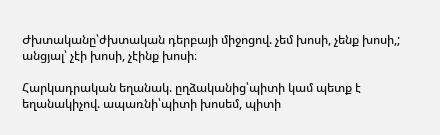Ժխտականը՝ժխտական դերբայի միջոցով. չեմ խոսի, չենք խոսի,;  անցյալ՝ չէի խոսի, չէինք խոսի։

Հարկադրական եղանակ. ըղձականից՝պիտի կամ պետք է եղանակիչով. ապառնի՝պիտի խոսեմ, պիտի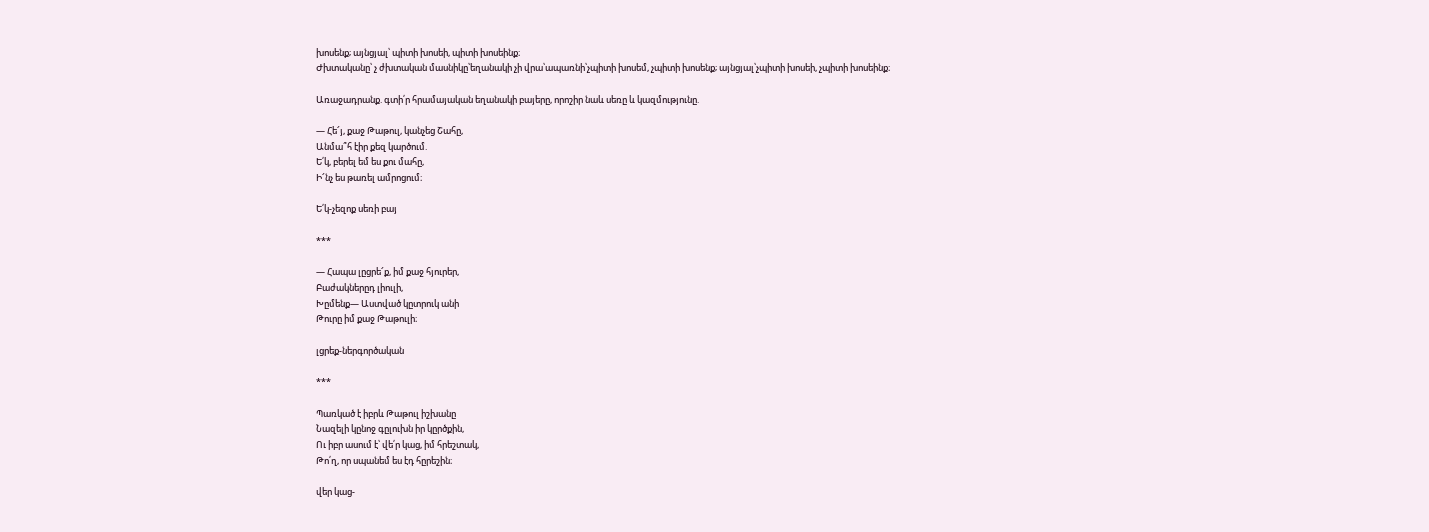խոսենք; այնցյալ՝ պիտի խոսեի, պիտի խոսեինք։
Ժխտականը՝ չ ժխտական մասնիկը՝եղանակի չի վրա՝ապառնի՝չպիտի խոսեմ, չպիտի խոսենք; այնցյալ՝չպիտի խոսեի, չպիտի խոսեինք։

Առաջադրանք. գտի՛ր հրամայական եղանակի բայերը, որոշիր նաև սեռը և կազմությունը.

— Հե՜յ, քաջ Թաթուլ, կանչեց Շահը,
Անմա՞հ էիր քեզ կարծում.
Ե՛կ, բերել եմ ես քու մահը,
Ի՜նչ ես թառել ամրոցում։

Ե՛կ-չեզոք սեռի բայ

***

— Հապա լըցրե՜ք, իմ քաջ հյուրեր,
Բաժակներըդ լիուլի,
Խըմենք— Աստված կըտրուկ անի
Թուրը իմ քաջ Թաթուլի։

լցրեք-ներգործական

***

Պառկած է իբրև Թաթուլ իշխանը
Նազելի կընոջ գըլուխն իր կըրծքին,
Ու իբր ասում է՝ վե՛ր կաց, իմ հրեշտակ,
Թո՛ղ, որ սպանեմ ես էդ հըրեշին։

վեր կաց-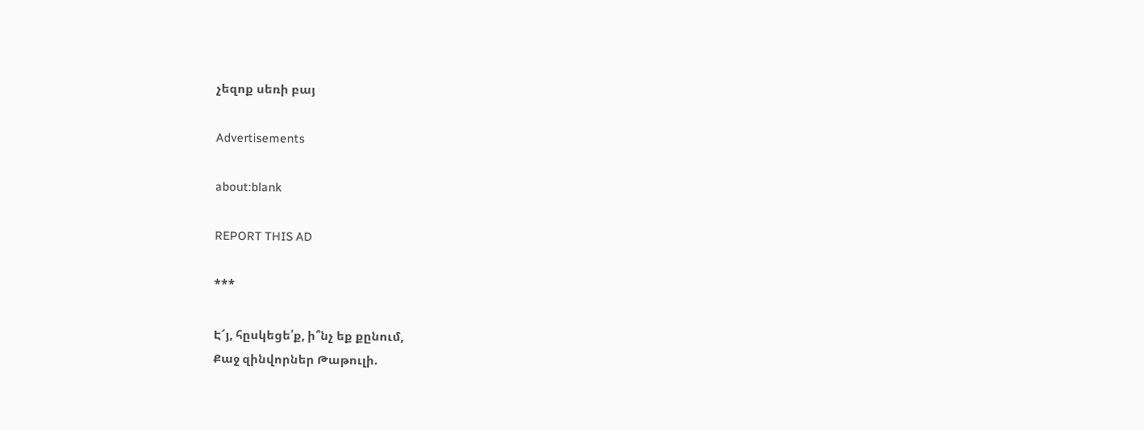չեզոք սեռի բայ

Advertisements

about:blank

REPORT THIS AD

***

Է՜յ, հըսկեցե՛ք, ի՞նչ եք քընում,
Քաջ զինվորներ Թաթուլի.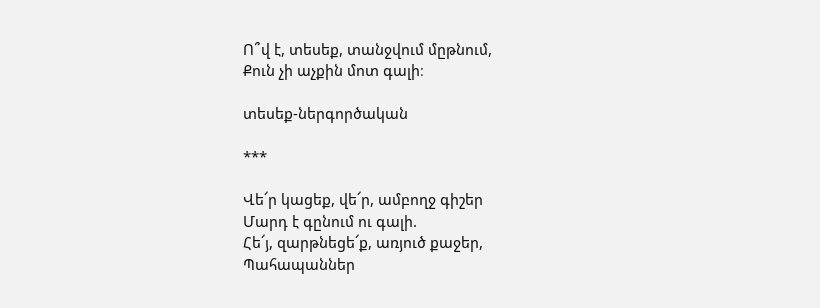Ո՞վ է, տեսեք, տանջվում մըթնում,
Քուն չի աչքին մոտ գալի։

տեսեք-ներգործական

***

Վե՜ր կացեք, վե՜ր, ամբողջ գիշեր
Մարդ է գընում ու գալի.
Հե՜յ, զարթնեցե՜ք, առյուծ քաջեր,
Պահապաններ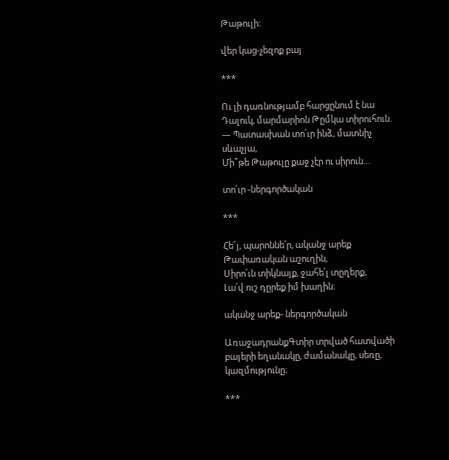Թաթուլի։

վեր կաց-չեզոք բայ

***

Ու լի դառնությամբ հարցընում է նա
Դալուկ, մարմարիոն Թըմկա տիրուհուն.
— Պատասխան տո՛ւր ինձ, մատնիչ սևաչյա,
Մի՞թե Թաթուլը քաջ չէր ու սիրուն…

տո՛ւր -ներգործական

***

Հե՜յ, պարոննե՛ր, ականջ արեք
Թափառական աշուղին,
Սիրո՛ւն տիկնայք, ջահե՛լ տըղերք,
Լա՛վ ուշ դըրեք իմ խաղին։

ականջ արեք- ներգործական

ԱռաջադրանքԳտիր տրված հատվածի բայերի եղանակը, ժամանակը, սեռը, կազմությունը։

***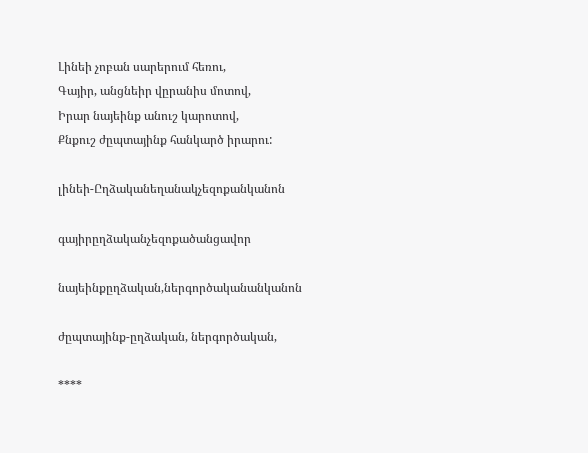Լինեի չոբան սարերում հեռու,
Գայիր, անցնեիր վըրանիս մոտով,
Իրար նայեինք անուշ կարոտով,
Քնքուշ ժըպտայինք հանկարծ իրարու:

լինեի-Ըղձականեղանակչեզոքանկանոն

գայիրըղձականչեզոքածանցավոր

նայեինքըղձական,ներգործականանկանոն

ժըպտայինք-ըղձական, ներգործական,

****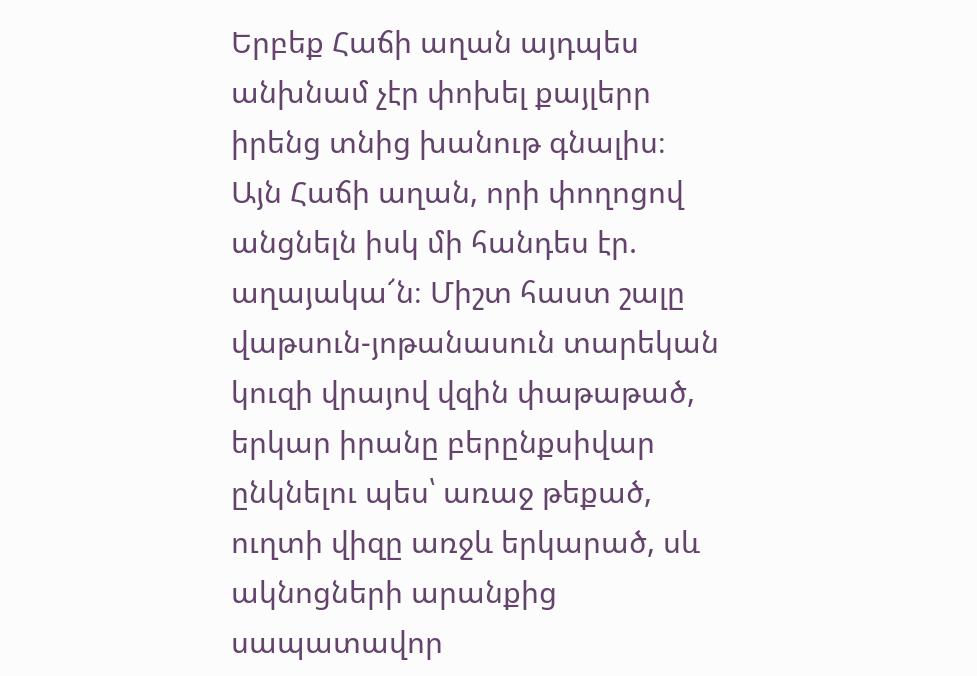Երբեք Հաճի աղան այդպես անխնամ չէր փոխել քայլերր իրենց տնից խանութ գնալիս։ Այն Հաճի աղան, որի փողոցով անցնելն իսկ մի հանդես էր. աղայակա՜ն։ Միշտ հաստ շալը վաթսուն-յոթանասուն տարեկան կուզի վրայով վզին փաթաթած, երկար իրանը բերընքսիվար ընկնելու պես՝ առաջ թեքած, ուղտի վիզը առջև երկարած, սև ակնոցների արանքից սապատավոր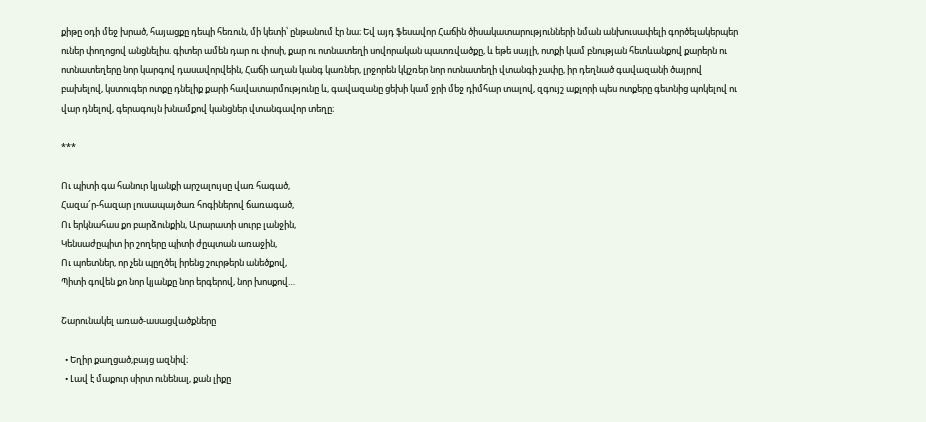քիթը օդի մեջ խրած, հայացքը դեպի հեռուն, մի կետի՝ ընթանում էր նա։ Եվ այդ ֆեսավոր Հաճին ծիսակատարությունների նման անխուսափելի գործելակերպեր ուներ փողոցով անցնելիս. գիտեր ամեն դար ու փոսի, քար ու ոտնատեղի սովորական պատռվածքը, և եթե սայլի, ոտքի կամ բնության հետևանքով քարերն ու ոտնատեղերը նոր կարգով դասավորվեին, Հաճի աղան կանգ կառներ, լրջորեն կկշռեր նոր ոտնատեղի վտանգի չափը, իր դեղնած գավազանի ծայրով բախելով, կստուգեր ոտքը դնելիք քարի հավատարմությունը և, գավազանը ցեխի կամ ջրի մեջ դիմհար տալով, զգույշ աքլորի պես ոտքերը գետնից պոկելով ու վար դնելով, գերագույն խնամքով կանցներ վտանգավոր տեղը։

***

Ու պիտի գա հանուր կյանքի արշալույսը վառ հագած,
Հազա՜ր-հազար լուսապայծառ հոգիներով ճառագած,
Ու երկնահաս քո բարձունքին, Արարատի սուրբ լանջին,
Կենսաժըպիտ իր շողերը պիտի ժըպտան առաջին,
Ու պոետներ, որ չեն պըղծել իրենց շուրթերն անեծքով,
Պիտի գովեն քո նոր կյանքը նոր երգերով, նոր խոսքով…

Շարունակել առած-ասացվածքները

  • Եղիր քաղցած,բայց ազնիվ։
  • Լավ է մաքուր սիրտ ունենալ, քան լիքը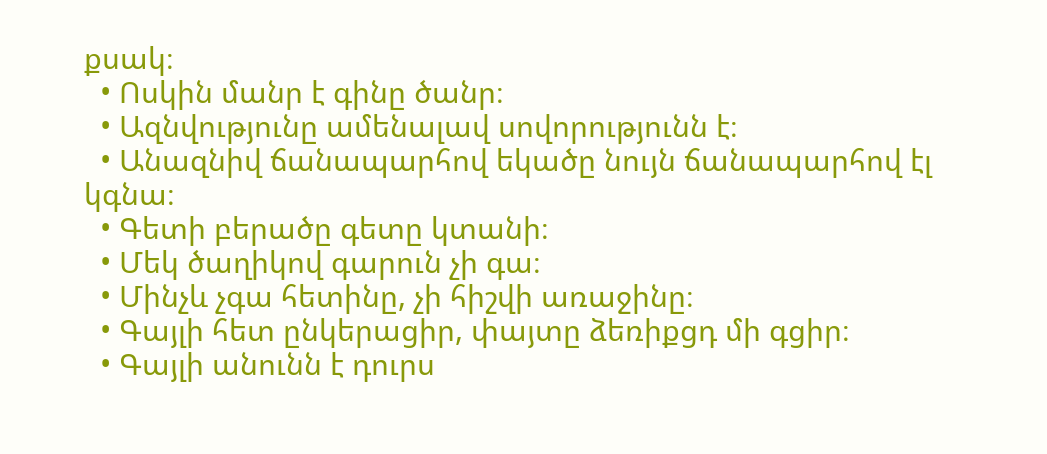քսակ։
  • Ոսկին մանր է գինը ծանր։
  • Ազնվությունը ամենալավ սովորությունն է։
  • Անազնիվ ճանապարհով եկածը նույն ճանապարհով էլ կգնա։
  • Գետի բերածը գետը կտանի։
  • Մեկ ծաղիկով գարուն չի գա։
  • Մինչև չգա հետինը, չի հիշվի առաջինը։
  • Գայլի հետ ընկերացիր, փայտը ձեռիքցդ մի գցիր։
  • Գայլի անունն է դուրս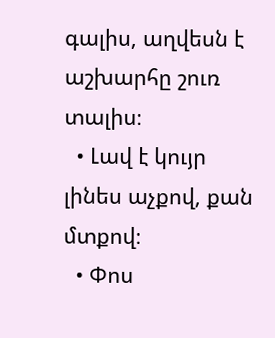գալիս, աղվեսն է աշխարհը շուռ տալիս։
  • Լավ է կույր լինես աչքով, քան մտքով։
  • Փոս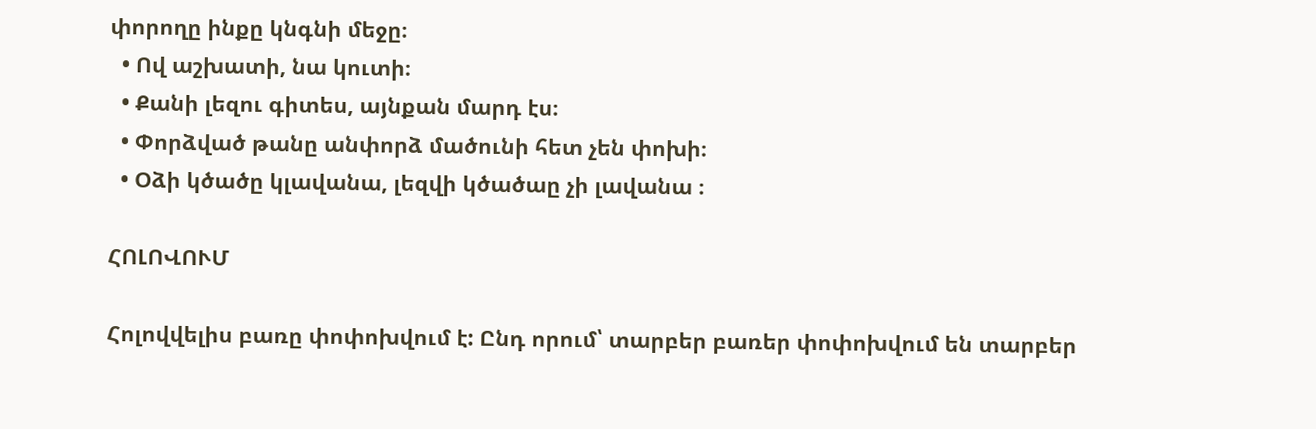փորողը ինքը կնգնի մեջը։
  • Ով աշխատի, նա կուտի։
  • Քանի լեզու գիտես, այնքան մարդ էս։
  • Փորձված թանը անփորձ մածունի հետ չեն փոխի։
  • Օձի կծածը կլավանա, լեզվի կծածաը չի լավանա ։

ՀՈԼՈՎՈՒՄ

Հոլովվելիս բառը փոփոխվում է: Ընդ որում՝ տարբեր բառեր փոփոխվում են տարբեր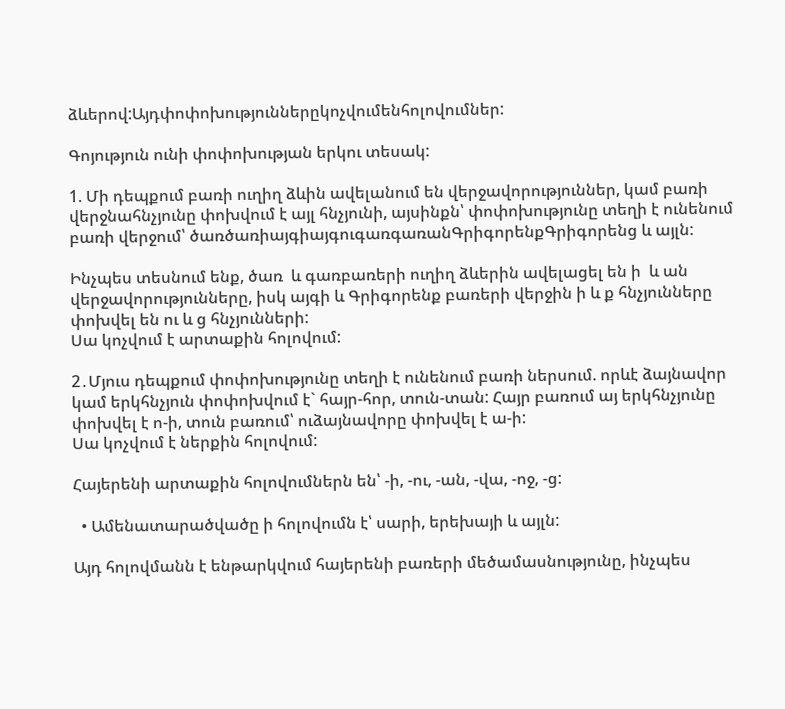ձևերով:Այդփոփոխություններըկոչվումենհոլովումներ:

Գոյություն ունի փոփոխության երկու տեսակ:

1. Մի դեպքում բառի ուղիղ ձևին ավելանում են վերջավորություններ, կամ բառի վերջնահնչյունը փոխվում է այլ հնչյունի, այսինքն՝ փոփոխությունը տեղի է ունենում բառի վերջում՝ ծառծառիայգիայգուգառգառանԳրիգորենքԳրիգորենց և այլն:

Ինչպես տեսնում ենք, ծառ  և գառբառերի ուղիղ ձևերին ավելացել են ի  և ան  վերջավորությունները, իսկ այգի և Գրիգորենք բառերի վերջին ի և ք հնչյունները փոխվել են ու և ց հնչյունների:
Սա կոչվում է արտաքին հոլովում:

2․Մյուս դեպքում փոփոխությունը տեղի է ունենում բառի ներսում. որևէ ձայնավոր կամ երկհնչյուն փոփոխվում է` հայր-հոր, տուն-տան: Հայր բառում այ երկհնչյունը փոխվել է ո-ի, տուն բառում՝ ուձայնավորը փոխվել է ա-ի:
Սա կոչվում է ներքին հոլովում:

Հայերենի արտաքին հոլովումներն են՝ -ի, -ու, -ան, -վա, -ոջ, -ց:

  • Ամենատարածվածը ի հոլովումն է՝ սարի, երեխայի և այլն:

Այդ հոլովմանն է ենթարկվում հայերենի բառերի մեծամասնությունը, ինչպես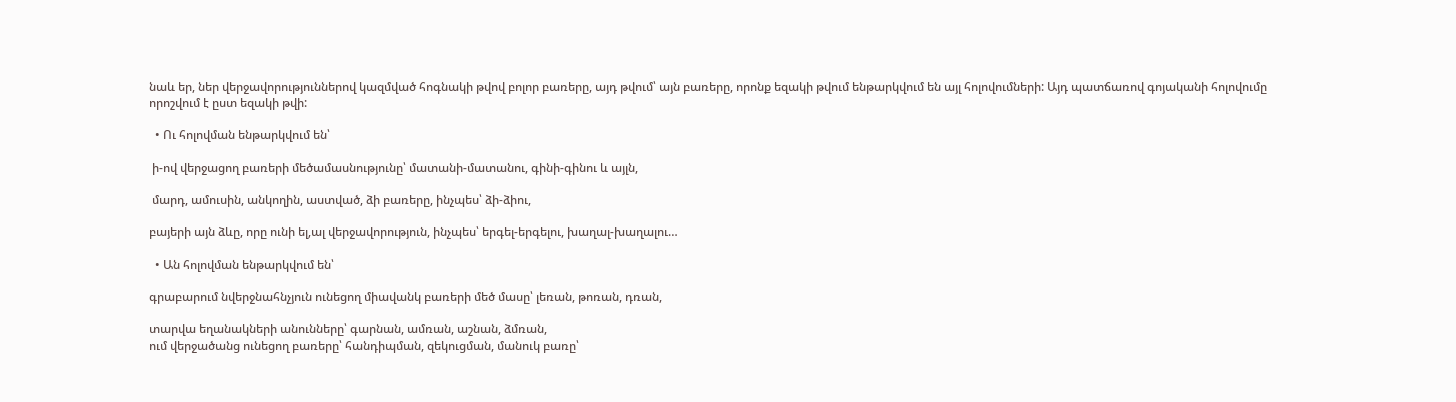նաև եր, ներ վերջավորություններով կազմված հոգնակի թվով բոլոր բառերը, այդ թվում՝ այն բառերը, որոնք եզակի թվում ենթարկվում են այլ հոլովումների: Այդ պատճառով գոյականի հոլովումը որոշվում է ըստ եզակի թվի:

  • Ու հոլովման ենթարկվում են՝

 ի-ով վերջացող բառերի մեծամասնությունը՝ մատանի-մատանու, գինի-գինու և այլն,

 մարդ, ամուսին, անկողին, աստված, ձի բառերը, ինչպես՝ ձի-ձիու,

բայերի այն ձևը, որը ունի ել,ալ վերջավորություն, ինչպես՝ երգել-երգելու, խաղալ-խաղալու…

  • Ան հոլովման ենթարկվում են՝

գրաբարում նվերջնահնչյուն ունեցող միավանկ բառերի մեծ մասը՝ լեռան, թոռան, դռան,

տարվա եղանակների անունները՝ գարնան, ամռան, աշնան, ձմռան,
ում վերջածանց ունեցող բառերը՝ հանդիպման, զեկուցման, մանուկ բառը՝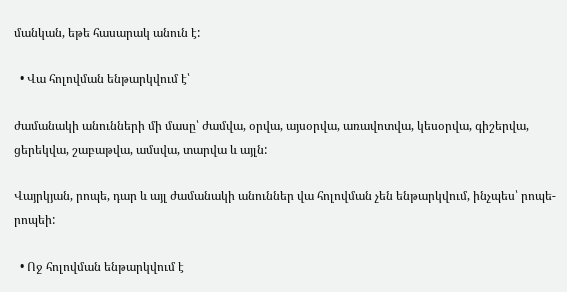մանկան, եթե հասարակ անուն է:

  • Վա հոլովման ենթարկվում է՝

ժամանակի անունների մի մասը՝ ժամվա, օրվա, այսօրվա, առավոտվա, կեսօրվա, գիշերվա, ցերեկվա, շաբաթվա, ամսվա, տարվա և այլն:

Վայրկյան, րոպե, դար և այլ ժամանակի անուններ վա հոլովման չեն ենթարկվում, ինչպես՝ րոպե-րոպեի:

  • Ոջ հոլովման ենթարկվում է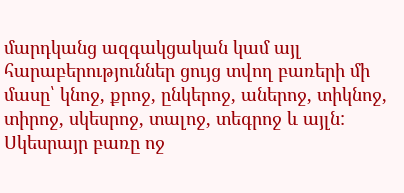մարդկանց ազգակցական կամ այլ հարաբերություններ ցույց տվող բառերի մի մասը՝ կնոջ, քրոջ, ընկերոջ, աներոջ, տիկնոջ, տիրոջ, սկեսրոջ, տալոջ, տեգրոջ և այլն: Սկեսրայր բառը ոջ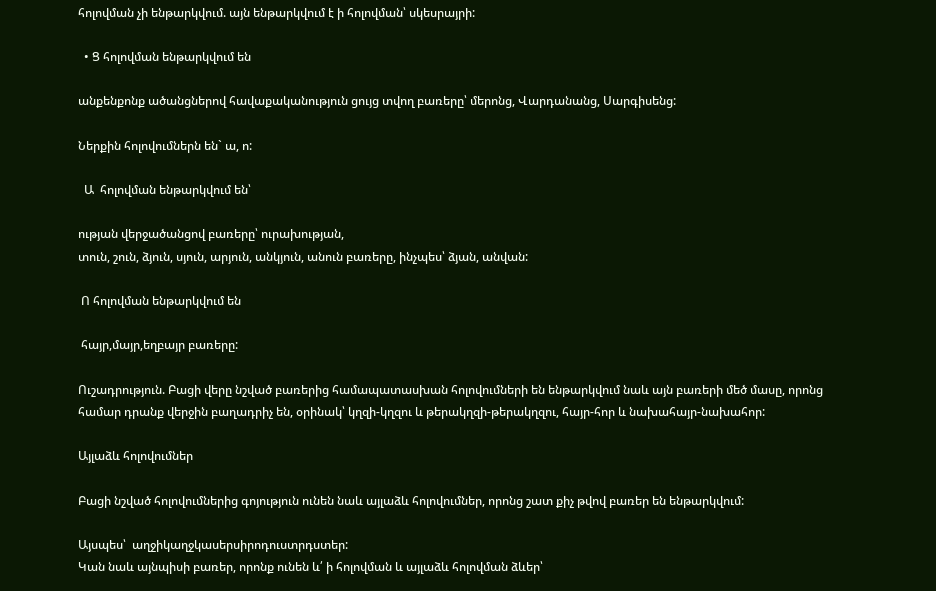հոլովման չի ենթարկվում. այն ենթարկվում է ի հոլովման՝ սկեսրայրի:

  • Ց հոլովման ենթարկվում են

անքենքոնք ածանցներով հավաքականություն ցույց տվող բառերը՝ մերոնց, Վարդանանց, Սարգիսենց:

Ներքին հոլովումներն են` ա, ո:

  Ա  հոլովման ենթարկվում են՝

ության վերջածանցով բառերը՝ ուրախության,
տուն, շուն, ձյուն, սյուն, արյուն, անկյուն, անուն բառերը, ինչպես՝ ձյան, անվան:

 Ո հոլովման ենթարկվում են

 հայր,մայր,եղբայր բառերը:

Ուշադրություն. Բացի վերը նշված բառերից համապատասխան հոլովումների են ենթարկվում նաև այն բառերի մեծ մասը, որոնց համար դրանք վերջին բաղադրիչ են, օրինակ՝ կղզի-կղզու և թերակղզի-թերակղզու, հայր-հոր և նախահայր-նախահոր:

Այլաձև հոլովումներ

Բացի նշված հոլովումներից գոյություն ունեն նաև այլաձև հոլովումներ, որոնց շատ քիչ թվով բառեր են ենթարկվում:

Այսպես՝  աղջիկաղջկասերսիրոդուստրդստեր:
Կան նաև այնպիսի բառեր, որոնք ունեն և՛ ի հոլովման և այլաձև հոլովման ձևեր՝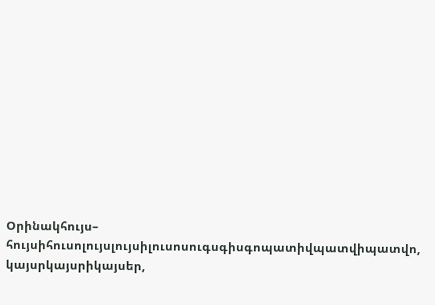Օրինակհույս– հույսիհուսոլույսլույսիլուսոսուգսգիսգոպատիվպատվիպատվո, կայսրկայսրիկայսեր,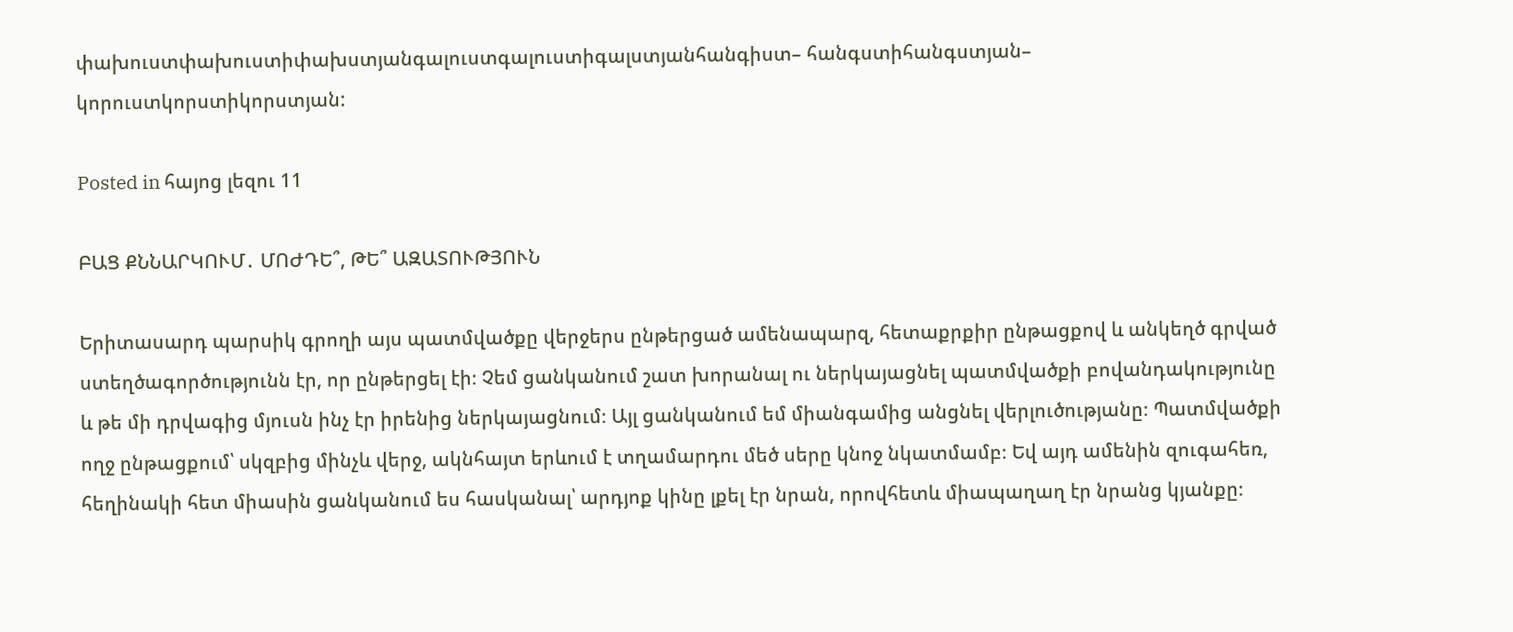փախուստփախուստիփախստյանգալուստգալուստիգալստյանհանգիստ– հանգստիհանգստյան– կորուստկորստիկորստյան:

Posted in հայոց լեզու 11

ԲԱՑ ՔՆՆԱՐԿՈՒՄ․ ՄՈԺԴԵ՞, ԹԵ՞ ԱԶԱՏՈՒԹՅՈՒՆ

Երիտասարդ պարսիկ գրողի այս պատմվածքը վերջերս ընթերցած ամենապարզ, հետաքրքիր ընթացքով և անկեղծ գրված ստեղծագործությունն էր, որ ընթերցել էի։ Չեմ ցանկանում շատ խորանալ ու ներկայացնել պատմվածքի բովանդակությունը և թե մի դրվագից մյուսն ինչ էր իրենից ներկայացնում։ Այլ ցանկանում եմ միանգամից անցնել վերլուծությանը։ Պատմվածքի ողջ ընթացքում՝ սկզբից մինչև վերջ, ակնհայտ երևում է տղամարդու մեծ սերը կնոջ նկատմամբ։ Եվ այդ ամենին զուգահեռ, հեղինակի հետ միասին ցանկանում ես հասկանալ՝ արդյոք կինը լքել էր նրան, որովհետև միապաղաղ էր նրանց կյանքը։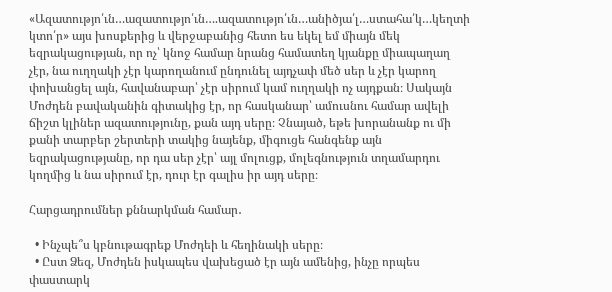«Ազատությո՛ւն…ազատությո՛ւն….ազատությո՛ւն…անիծյա՛լ…ստահա՛կ…կեղտի կտո՛ր» այս խոսքերից և վերջաբանից հետո ես եկել եմ միայն մեկ եզրակացության, որ ոչ՝ կնոջ համար նրանց համատեղ կյանքը միապաղաղ չէր, նա ուղղակի չէր կարողանում ընդունել այդչափ մեծ սեր և չէր կարող փոխանցել այն, հավանաբար՝ չէր սիրում կամ ուղղակի ոչ այդքան։ Սակայն Մոժդեն բավականին գիտակից էր, որ հասկանար՝ ամուսնու համար ավելի ճիշտ կլիներ ազատությունը, քան այդ սերը։ Չնայած, եթե խորանանք ու մի քանի տարբեր շերտերի տակից նայենք, միգուցե հանգենք այն եզրակացությանը, որ դա սեր չէր՝ այլ մոլուցք, մոլեգնություն տղամարդու կողմից և նա սիրում էր, դուր էր գալիս իր այդ սերը։

Հարցադրումներ քննարկման համար․

  • Ինչպե՞ս կբնութագրեք Մոժդեի և հեղինակի սերը։
  • Ըստ Ձեզ, Մոժդեն իսկապես վախեցած էր այն ամենից, ինչը որպես փաստարկ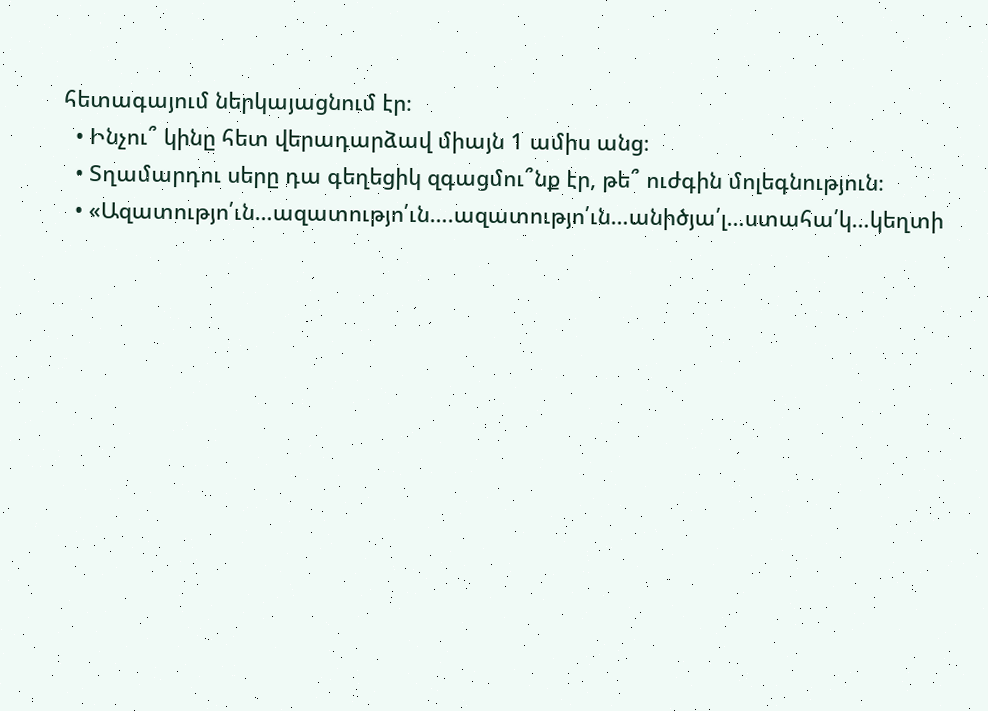հետագայում ներկայացնում էր։
  • Ինչու՞ կինը հետ վերադարձավ միայն 1 ամիս անց։
  • Տղամարդու սերը դա գեղեցիկ զգացմու՞նք էր, թե՞ ուժգին մոլեգնություն։
  • «Ազատությո՛ւն…ազատությո՛ւն….ազատությո՛ւն…անիծյա՛լ…ստահա՛կ…կեղտի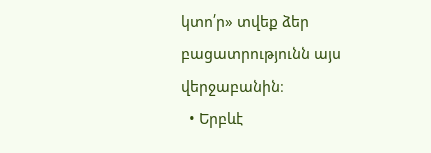կտո՛ր» տվեք ձեր բացատրությունն այս վերջաբանին։
  • Երբևէ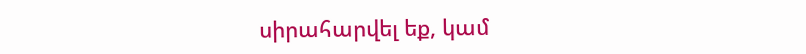սիրահարվել եք, կամ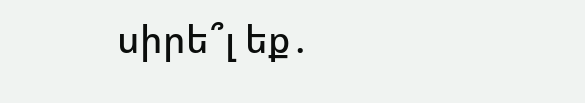սիրե՞լ եք․